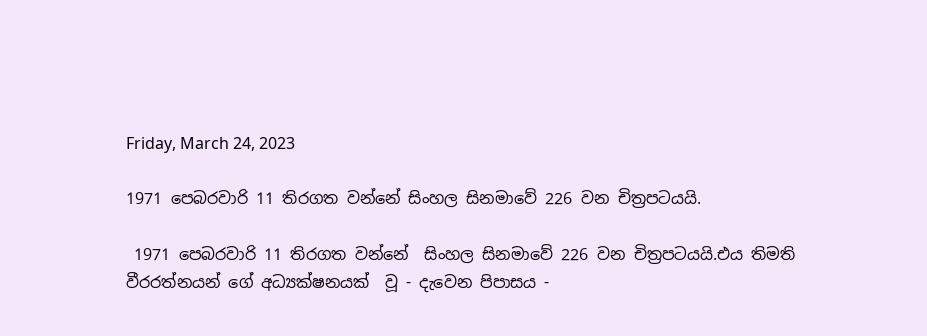Friday, March 24, 2023

1971 පෙබරවාරි 11 තිරගත වන්නේ සිංහල සිනමාවේ 226 වන චිත්‍රපටයයි.

 1971 පෙබරවාරි 11 තිරගත වන්නේ  සිංහල සිනමාවේ 226 වන චිත්‍රපටයයි.එය තිමති වීරරත්නයන් ගේ අධ්‍යක්ෂනයක්  වූ - දැවෙන පිපාසය -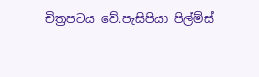චිත්‍රපටය වේ.පැසිපියා පිල්ම්ස්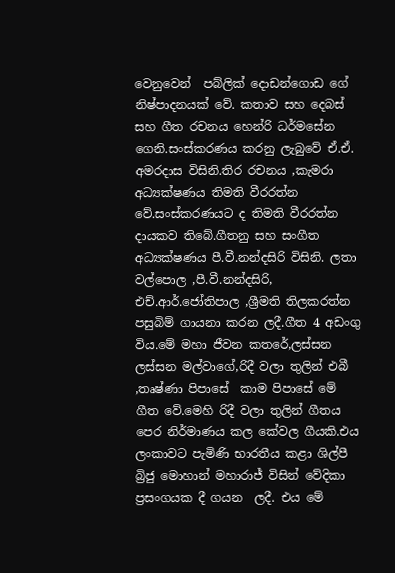වෙනුවෙන්  පබ්ලික් දොඩන්ගොඩ ගේ නිෂ්පාදනයක් වේ. කතාව සහ දෙබස් සහ ගීත රචනය හෙන්රි ධර්මසේන ගෙනි.සංස්කරණය කරනු ලැබුවේ ඒ.ඒ. අමරදාස විසිනි.තිර රචනය ,කැමරා අධ්‍යක්ෂණය තිමති වීරරත්න වේ.සංස්කරණයට ද තිමති වීරරත්න දායකව තිබේ.ගීතනු සහ සංගීත අධ්‍යක්ෂණය පී.වී.නන්දසිරි විසිනි. ලතා වල්පොල ,පී.වී.නන්දසිරි, එච්.ආර්.ජෝතිපාල ,ශ්‍රීමති තිලකරත්න පසුබිම් ගායනා කරන ලදී.ගීත 4 අඩංගු විය.මේ මහා ජීවන කතරේ,ලස්සන ලස්සන මල්වාගේ,රිදී වලා තුලින් එබී ,තෘෂ්ණා පිපාසේ  කාම පිපාසේ මේ ගීත වේ.මෙහි රිදී වලා තුලින් ගීතය පෙර නිර්මාණය කල කේවල ගීයකි.එය ලංකාවට පැමිණි භාරතීය කළා ශිල්පී බ්‍රිජු මොහාන් මහාරාජ් විසින් වේදිකා ප්‍රසංගයක දී ගයන  ලදී. එය මේ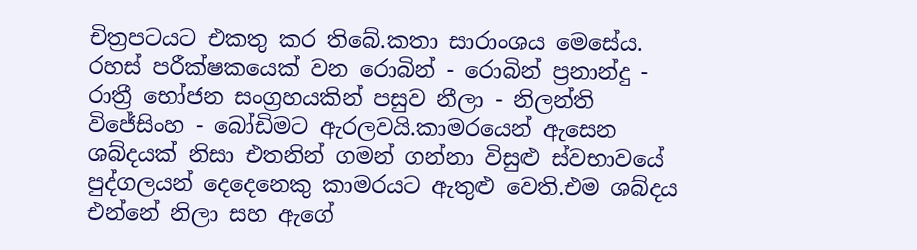චිත්‍රපටයට එකතු කර තිබේ.කතා සාරාංශය මෙසේය. රහස් පරීක්ෂකයෙක් වන රොබින් - රොබින් ප්‍රනාන්දු - රාත්‍රී භෝජන සංග්‍රහයකින් පසුව නීලා - නිලන්ති විජේසිංහ - බෝඩිමට ඇරලවයි.කාමරයෙන් ඇසෙන ශබ්දයක් නිසා එතනින් ගමන් ගන්නා විසුළු ස්වභාවයේ පුද්ගලයන් දෙදෙනෙකු කාමරයට ඇතුළු වෙති.එම ශබ්දය එන්නේ නිලා සහ ඇගේ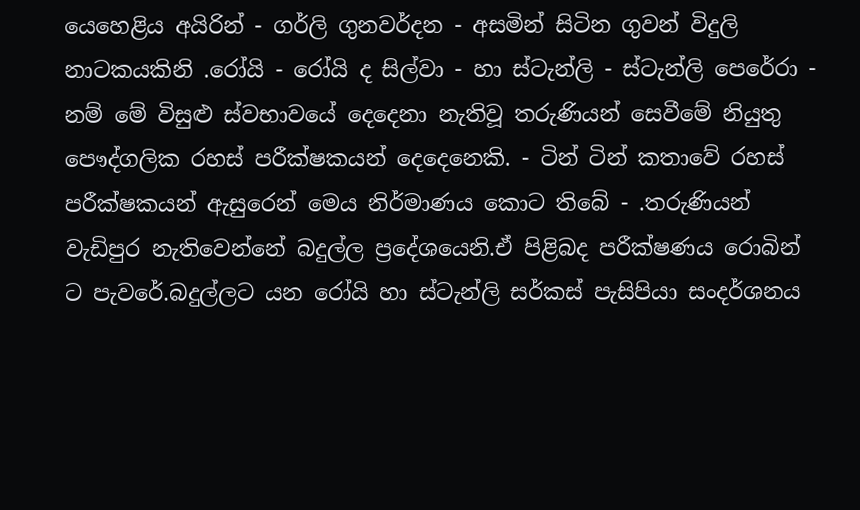යෙහෙළිය අයිරින් - ගර්ලි ගුනවර්දන - අසමින් සිටින ගුවන් විදුලි නාටකයකිනි .රෝයි - රෝයි ද සිල්වා - හා ස්ටැන්ලි - ස්ටැන්ලි පෙරේරා - නම් මේ විසුළු ස්වභාවයේ දෙදෙනා නැතිවූ තරුණියන් සෙවීමේ නියුතු පෞද්ගලික රහස් පරීක්ෂකයන් දෙදෙනෙකි. - ටින් ටින් කතාවේ රහස් පරීක්ෂකයන් ඇසුරෙන් මෙය නිර්මාණය කොට තිබේ - .තරුණියන් වැඩිපුර නැතිවෙන්නේ බදුල්ල ප්‍රදේශයෙනි.ඒ පිළිබද පරීක්ෂණය රොබින් ට පැවරේ.බදුල්ලට යන රෝයි හා ස්ටැන්ලි සර්කස් පැසිපියා සංදර්ශනය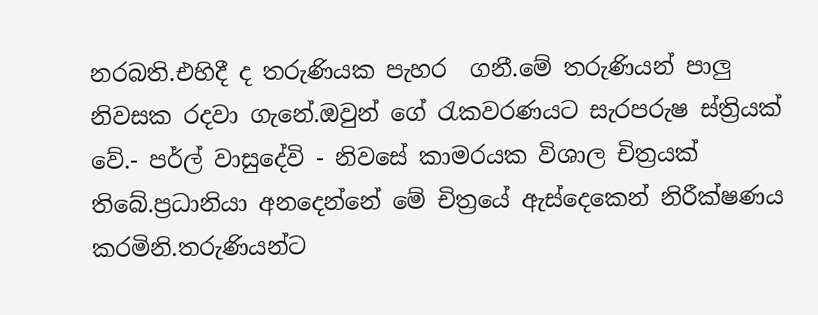නරබති.එහිදී ද තරුණියක පැහර  ගනී.මේ තරුණියන් පාලු නිවසක රදවා ගැනේ.ඔවුන් ගේ රැකවරණයට සැරපරුෂ ස්ත්‍රියක් වේ.- පර්ල් වාසුදේවි - නිවසේ කාමරයක විශාල චිත්‍රයක් තිබේ.ප්‍රධානියා අනදෙන්නේ මේ චිත්‍රයේ ඇස්දෙකෙන් නිරීක්ෂණය කරමිනි.තරුණියන්ට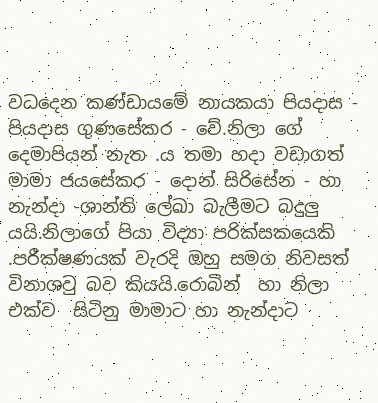වධදෙන කණ්ඩායමේ නායකයා පියදාස - පියදාස ගුණසේකර - වේ.නිලා ගේ දෙමාපියන් නැත .ය තමා හදා වඩාගත් මාමා ජයසේකර - දොන් සිරිසේන - හා නැන්දා -ශාන්ති ලේඛා බැලීමට බදුලු යයි.නිලාගේ පියා විද්‍යා පරික්සකයෙකි .පරීක්ෂණයක් වැරදි ඔහු සමග නිවසත් විනාශවු බව කියයි.රොබින්  හා නිලා එක්ව  සිටිනු මාමාට හා නැන්දාට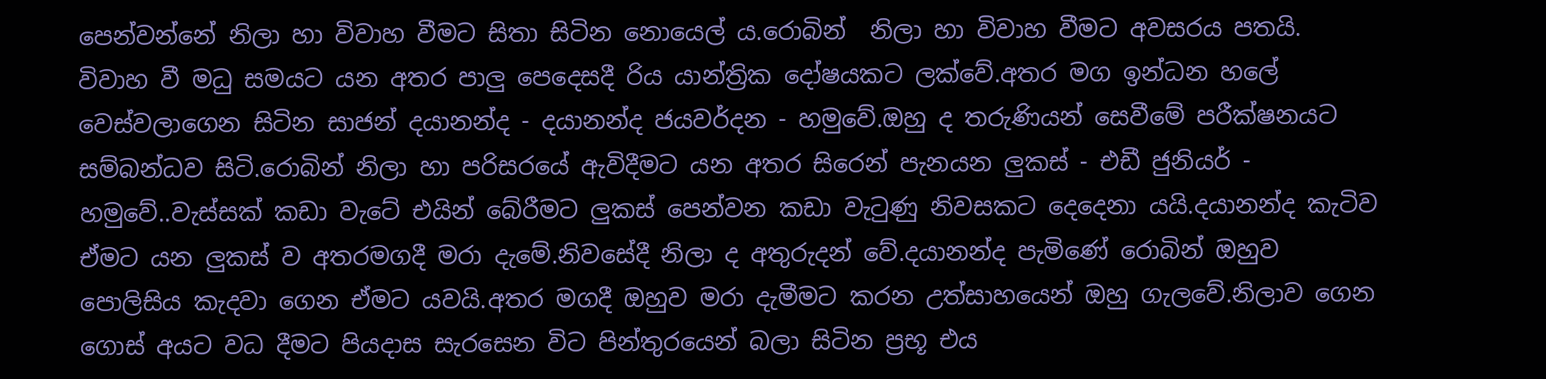පෙන්වන්නේ නිලා හා විවාහ වීමට සිතා සිටින නොයෙල් ය.රොබින්  නිලා හා විවාහ වීමට අවසරය පතයි. විවාහ වී මධු සමයට යන අතර පාලු පෙදෙසදී රිය යාන්ත්‍රික දෝෂයකට ලක්වේ.අතර මග ඉන්ධන හලේ වෙස්වලාගෙන සිටින සාජන් දයානන්ද - දයානන්ද ජයවර්දන - හමුවේ.ඔහු ද තරුණියන් සෙවීමේ පරීක්ෂනයට සම්බන්ධව සිටි.රොබින් නිලා හා පරිසරයේ ඇවිදීමට යන අතර සිරෙන් පැනයන ලුකස් - එඩී ජුනියර් - හමුවේ..වැස්සක් කඩා වැටේ එයින් බේරීමට ලුකස් පෙන්වන කඩා වැටුණු නිවසකට දෙදෙනා යයි.දයානන්ද කැටිව ඒමට යන ලුකස් ව අතරමගදී මරා දැමේ.නිවසේදී නිලා ද අතුරුදන් වේ.දයානන්ද පැමිණේ රොබින් ඔහුව පොලිසිය කැදවා ගෙන ඒමට යවයි.අතර මගදී ඔහුව මරා දැමීමට කරන උත්සාහයෙන් ඔහු ගැලවේ.නිලාව ගෙන ගොස් අයට වධ දීමට පියදාස සැරසෙන විට පින්තුරයෙන් බලා සිටින ප්‍රභූ එය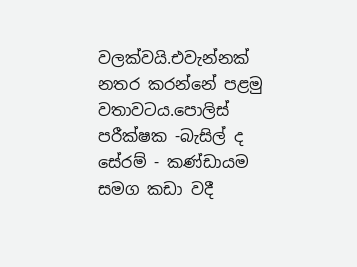වලක්වයි.එවැන්නක් නතර කරන්නේ පළමු වතාවටය.පොලිස් පරීක්ෂක -බැසිල් ද සේරම් - කණ්ඩායම සමග කඩා වදී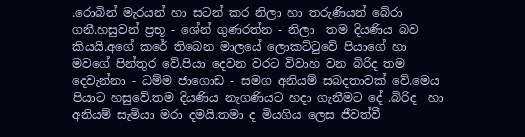.රොබින් මැරයන් හා සටන් කර නිලා හා තරුණියන් බේරා ගනී.හසුවන් ප්‍රභූ - ශේන් ගුණරත්න - නිලා  තම දියණිය බව කියයි.අගේ කරේ තිබෙන මාලයේ ලොකට්ටුවේ පියාගේ හා මවගේ පින්තුර වේ.පියා දෙවන වරට විවාහ වන බිරිද තම දෙවැන්නා - ධම්ම ජාගොඩ - සමග අනියම් සබදතාවක් වේ.මෙය පියාට හසුවේ.තම දියණිය නැගණියට හදා ගැනීමට දේ .බිරිද  හා අනියම් සැමියා මරා දමයි.තමා ද මියගිය ලෙස ජීවත්වී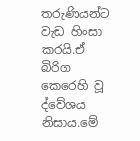තරුණියන්ට වැඩ හිංසා කරයි.ඒ බිරිග කෙරෙහි වූ ද්වේශය නිසාය.මේ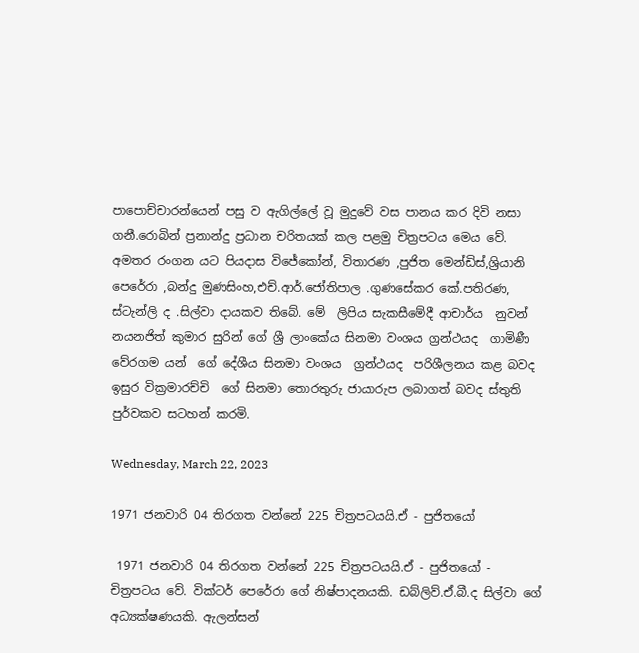පාපොච්චාරන්යෙන් පසු ව ඇගිල්ලේ වූ මුදුවේ වස පානය කර දිවි නසා ගනී.රොබින් ප්‍රනාන්දු ප්‍රධාන චරිතයක් කල පළමු චිත්‍රපටය මෙය වේ. අමතර රංගන යට පියදාස විජේකෝන්, විතාරණ ,පුජිත මෙන්ඩිස්,ශ්‍රියානි  පෙරේරා ,බන්දු මුණසිංහ,එච්.ආර්.ජෝතිපාල .ගුණසේකර කේ.පතිරණ, ස්ටැන්ලි ද .සිල්වා දායකව තිබේ. මේ  ලිපිය සැකසීමේදී ආචාර්ය  නුවන් නයනජිත් කුමාර සුරින් ගේ ශ්‍රී ලාංකේය සිනමා වංශය ග්‍රන්ථයද  ගාමිණී වේරගම යන්  ගේ දේශීය සිනමා වංශය  ග්‍රන්ථයද  පරිශීලනය කළ බවද ඉසුර වික්‍රමාරච්චි  ගේ සිනමා තොරතුරු ජායාරුප ලබාගත් බවද ස්තුති පුර්වකව සටහන් කරමි.

Wednesday, March 22, 2023

1971 ජනවාරි 04 තිරගත වන්නේ 225 චිත්‍රපටයයි.ඒ - පුජිතයෝ

 1971 ජනවාරි 04 තිරගත වන්නේ 225 චිත්‍රපටයයි.ඒ - පුජිතයෝ - චිත්‍රපටය වේ. වික්ටර් පෙරේරා ගේ නිෂ්පාදනයකි. ඩබ්ලිව්.ඒ.බී.ද සිල්වා ගේ අධ්‍යක්ෂණයකි. ඇලන්සන්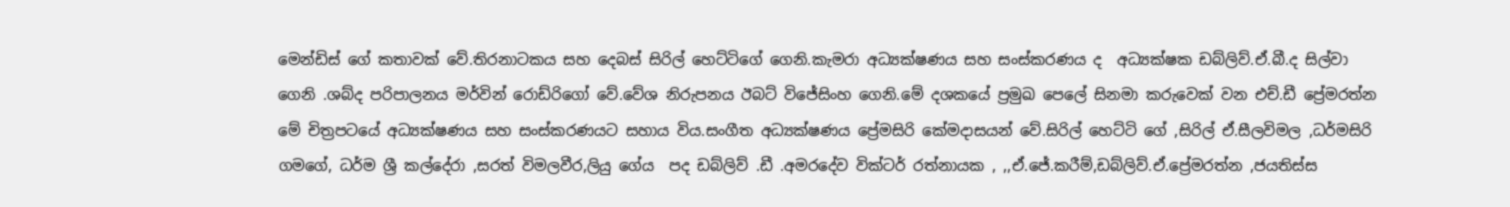මෙන්ඩිස් ගේ කතාවක් වේ.තිරනාටකය සහ දෙබස් සිරිල් හෙට්ටිගේ ගෙනි.කැමරා අධ්‍යක්ෂණය සහ සංස්කරණය ද  අධ්‍යක්ෂක ඩබ්ලිව්.ඒ.බී.ද සිල්වා ගෙනි .ශබ්ද පරිපාලනය මර්වින් රොඩ්රිගෝ වේ.වේශ නිරුපනය ඊබට් විජේසිංහ ගෙනි.මේ දශකයේ ප්‍රමුඛ පෙලේ සිනමා කරුවෙක් වන එච්.ඩී ප්‍රේමරත්න මේ චිත්‍රපටයේ අධ්‍යක්ෂණය සහ සංස්කරණයට සහාය විය.සංගීත අධ්‍යක්ෂණය ප්‍රේමසිරි කේමදාසයන් වේ.සිරිල් හෙට්ටි ගේ ,සිරිල් ඒ.සීලවිමල ,ධර්මසිරි ගමගේ, ධර්ම ශ්‍රී කල්දේරා ,සරත් විමලවීර,ලියු ගේය  පද ඩබ්ලිව් .ඩී .අමරදේව වික්ටර් රත්නායක , ,,ඒ.ජේ.කරීම්,ඩබ්ලිව්.ඒ.ප්‍රේමරත්න ,ජයතිස්ස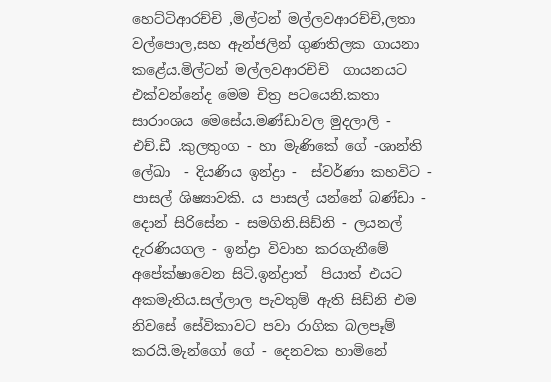හෙට්ටිආරච්චි ,මිල්ටන් මල්ලවආරච්චි,ලතා වල්පොල,සහ ඇන්ජලින් ගුණතිලක ගායනා කළේය.මිල්ටන් මල්ලවආරචිචි  ගායනයට එක්වන්නේද මෙම චිත්‍ර පටයෙනි.කතා සාරාංශය මෙසේය.මණ්ඩාවල මුදලාලි -   එච්.ඩී .කුලතුංග - හා මැණිකේ ගේ -ශාන්ති ලේඛා  - දියණිය ඉන්ද්‍රා -  ස්වර්ණා කහවිට - පාසල් ශිෂ්‍යාවකි. ය පාසල් යන්නේ බණ්ඩා - දොන් සිරිසේන - සමගිනි.සිඩ්නි - ලයනල් දැරණියගල - ඉන්ද්‍රා විවාහ කරගැනීමේ අපේක්ෂාවෙන සිටි.ඉන්ද්‍රාත්  පියාත් එයට අකමැතිය.සල්ලාල පැවතුම් ඇති සිඩ්නි එම නිවසේ සේවිකාවට පවා රාගික බලපෑම් කරයි.මැන්ගෝ ගේ - දෙනවක හාමිනේ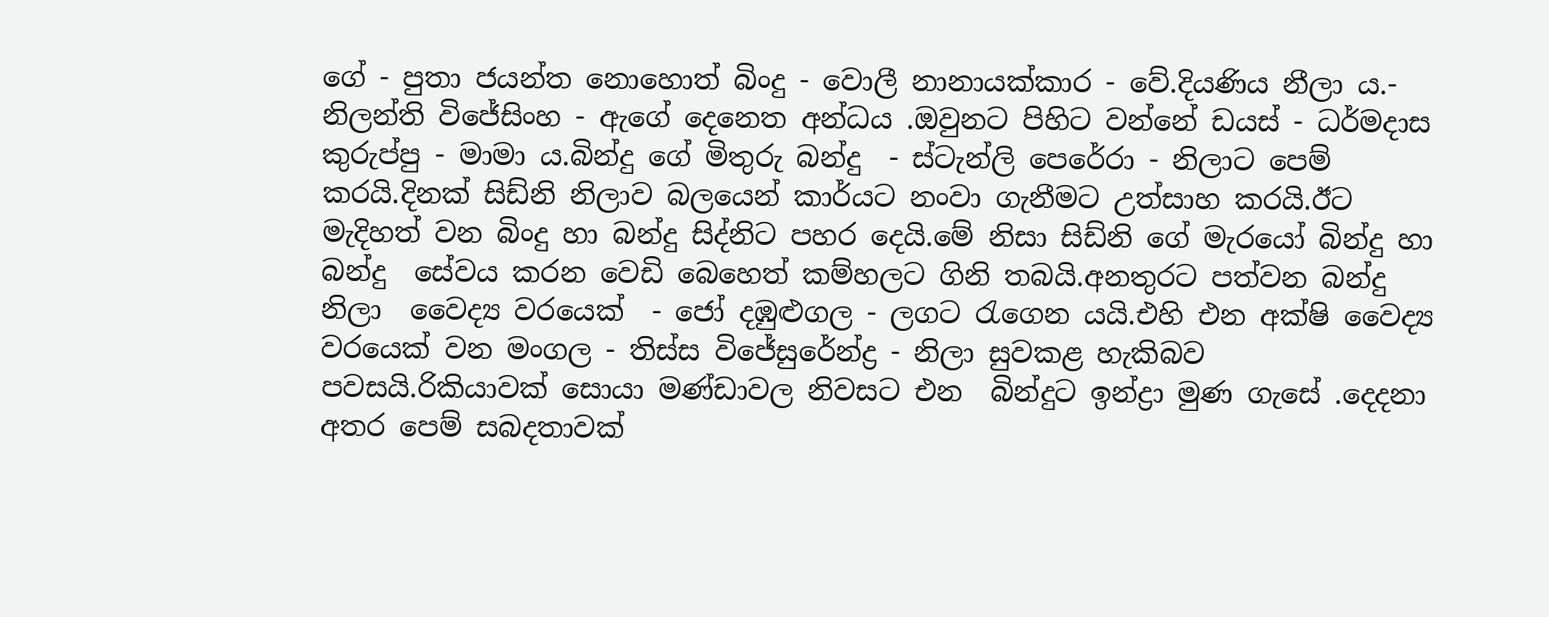ගේ - පුතා ජයන්ත නොහොත් බිංදු - වොලී නානායක්කාර - වේ.දියණිය නීලා ය.- නිලන්ති විජේසිංහ - ඇගේ දෙනෙත අන්ධය .ඔවුනට පිහිට වන්නේ ඩයස් - ධර්මදාස කුරුප්පු - මාමා ය.බින්දු ගේ මිතුරු බන්දු  - ස්ටැන්ලි පෙරේරා - නිලාට පෙම් කරයි.දිනක් සිඩ්නි නිලාව බලයෙන් කාර්යට නංවා ගැනීමට උත්සාහ කරයි.ඊට මැදිහත් වන බිංදු හා බන්දු සිද්නිට පහර දෙයි.මේ නිසා සිඩ්නි ගේ මැරයෝ බින්දු හා බන්දු  සේවය කරන වෙඩි බෙහෙත් කම්හලට ගිනි තබයි.අනතුරට පත්වන බන්දු නිලා  වෛද්‍ය වරයෙක්  - ජෝ දඹුළුගල - ලගට රැගෙන යයි.එහි එන අක්ෂි වෛද්‍ය වරයෙක් වන මංගල - තිස්ස විජේසුරේන්ද්‍ර - නිලා සුවකළ හැකිබව පවසයි.රිකියාවක් සොයා මණ්ඩාවල නිවසට එන  බින්දුට ඉන්ද්‍රා මුණ ගැසේ .දෙදනා අතර පෙම් සබදතාවක්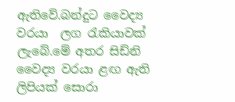ඇතිවේ.බන්දුට වෛද්‍ය වරයා  ලග රැකියාවක් ලැබේ.මේ අතර සිඩ්නි වෛද්‍ය වරයා ළඟ ඇති ලිපියක් සොරා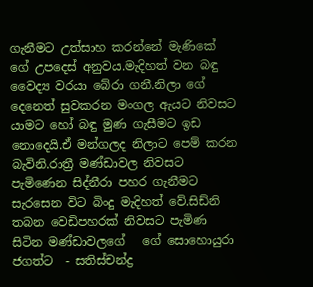ගැනීමට උත්සාහ කරන්නේ මැණිකේ ගේ උපදෙස් අනුවය.මැදිහත් වන බඳු වෛද්‍ය වරයා බේරා ගනී.නිලා ගේ දෙනෙත් සුවකරන මංගල ඇයට නිවසට යාමට හෝ බඳු මුණ ගැසීමට ඉඩ නොදෙයි.ඒ මන්ගලද නිලාට පෙම් කරන බැවිනි.රාත්‍රී මණ්ඩාවල නිවසට පැමිණෙන සිද්නීරා පහර ගැනීමට සැරසෙන විට බිංදු මැදිහත් වේ.සිඩ්නි තබන වෙඩිපහරක් නිවසට පැමිණ සිටින මණ්ඩාවලගේ   ගේ සොහොයුරා ජගත්ට  - සතිස්චන්ද්‍ර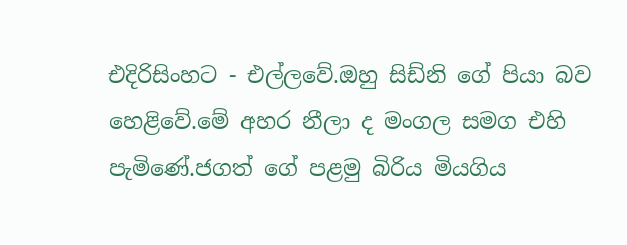එදිරිසිංහට - එල්ලවේ.ඔහු සිඩ්නි ගේ පියා බව හෙළිවේ.මේ අහර නීලා ද මංගල සමග එහි පැමිණේ.ජගත් ගේ පළමු බිරිය මියගිය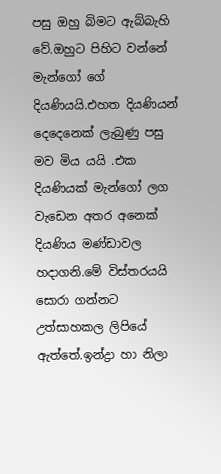පසු ඔහු බිමට ඇබ්බැහි වේ.ඔහුට පිහිට වන්නේ මැන්ගෝ ගේ දියණියයි.එහත දියණියන් දෙදෙනෙක් ලැබුණු පසු මව මිය යයි .එක දියණියක් මැන්ගෝ ලග වැඩෙන අතර අනෙක් දියණිය මණ්ඩාවල හදාගනි.මේ විස්තරයයි සොරා ගන්නට උත්සාහකල ලිපියේ ඇත්තේ.ඉන්ද්‍රා හා නිලා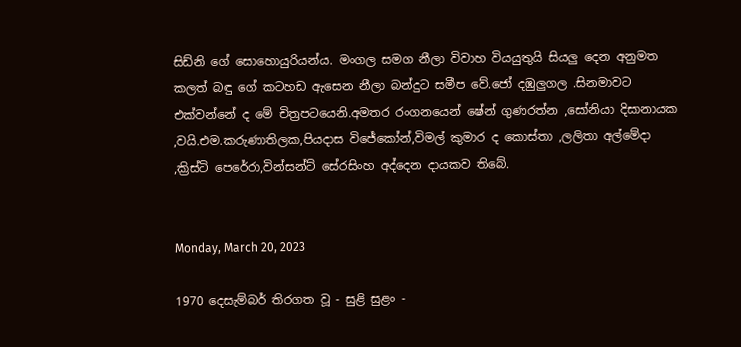සිඩ්නි ගේ සොහොයුරියන්ය. මංගල සමග නීලා විවාහ වියයුතුයි සියලු දෙන අනුමත කලත් බඳු ගේ කටහඩ ඇසෙන නීලා බන්දුට සමීප වේ.ජෝ දඹුලුගල .සිනමාවට එක්වන්නේ ද මේ චිත්‍රපටයෙනි.අමතර රංගනයෙන් ෂේන් ගුණරත්න ,සෝනියා දිසානායක ,වයි.එම.කරුණාතිලක,පියදාස විජේකෝන්,විමල් කුමාර ද කොස්තා ,ලලිතා අල්මේදා ,ක්‍රිස්ටි පෙරේරා,වින්සන්ට් සේරසිංහ අද්දෙන දායකව තිබේ.


Monday, March 20, 2023

1970 දෙසැම්බර් තිරගත වූ - සුළි සුළං -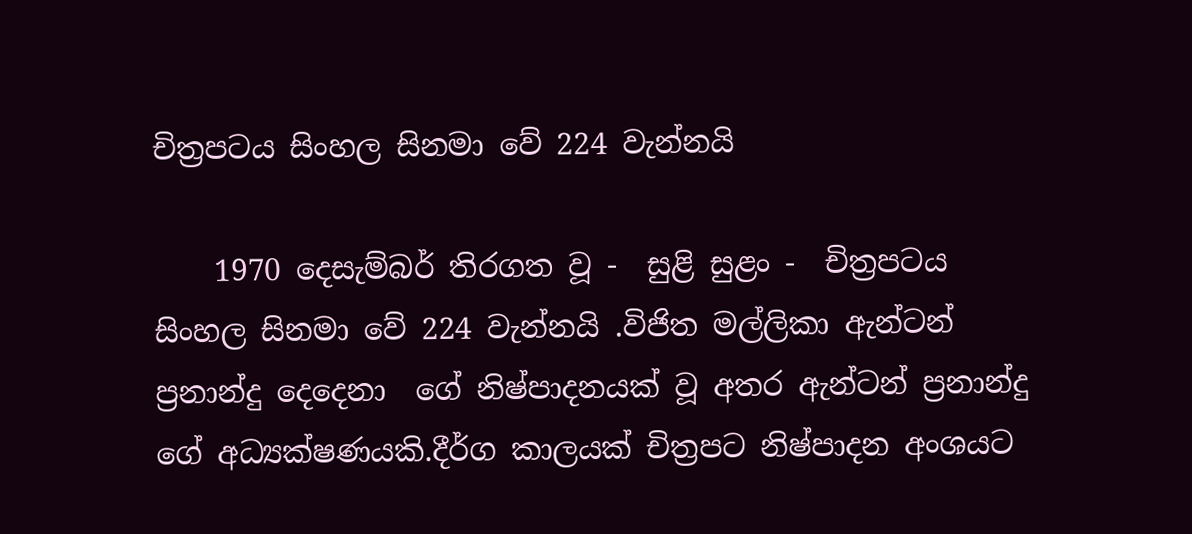චිත්‍රපටය සිංහල සිනමා වේ 224 වැන්නයි

    1970 දෙසැම්බර් තිරගත වූ -  සුළි සුළං -  චිත්‍රපටය  සිංහල සිනමා වේ 224 වැන්නයි .විජිත මල්ලිකා ඇන්ටන් ප්‍රනාන්දු දෙදෙනා  ගේ නිෂ්පාදනයක් වූ අතර ඇන්ටන් ප්‍රනාන්දු ගේ අධ්‍යක්ෂණයකි.දීර්ග කාලයක් චිත්‍රපට නිෂ්පාදන අංශයට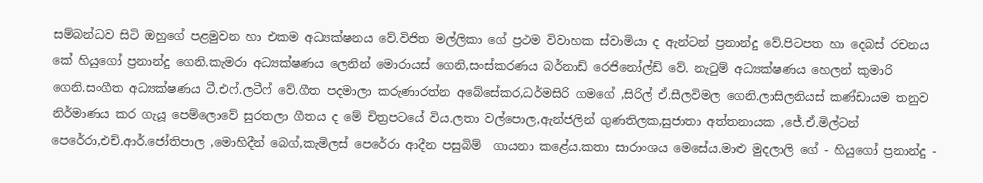සම්බන්ධව සිටි ඔහුගේ පළමුවන හා එකම අධ්‍යක්ෂනය වේ.විජිත මල්ලිකා ගේ ප්‍රථම විවාහක ස්වාමියා ද ඇන්ටන් ප්‍රනාන්දු වේ.පිටපත හා දෙබස් රචනය කේ හියුගෝ ප්‍රනාන්දු ගෙනි.කැමරා අධ්‍යක්ෂණය ලෙනින් මොරායස් ගෙනි,සංස්කරණය බර්නාඩ් රෙජිනෝල්ඩ් වේ. නැටුම් අධ්‍යක්ෂණය හෙලන් කුමාරි ගෙනි.සංගීත අධ්‍යක්ෂණය ටී.එෆ්.ලටීෆ් වේ.ගීත පදමාලා කරුණාරත්න අබේසේකර,ධර්මසිරි ගමගේ ,සිරිල් ඒ.සීලවිමල ගෙනි.ලාසිලනියස් කණ්ඩායම තනුව නිර්මාණය කර ගැයූ පෙම්ලොවේ සුරතලා ගීතය ද මේ චිත්‍රපටයේ විය.ලතා වල්පොල,ඇන්ජලින් ගුණතිලක,සුජාතා අත්තනායක ,ජේ.ඒ.මිල්ටන් පෙරේරා,එච්.ආර්.ජෝතිපාල ,මොහිදීන් බෙග්,කැමිලස් පෙරේරා ආදීන පසුබිම්  ගායනා කළේය.කතා සාරාංශය මෙසේය.මාළු මුදලාලි ගේ - හියුගෝ ප්‍රනාන්දු -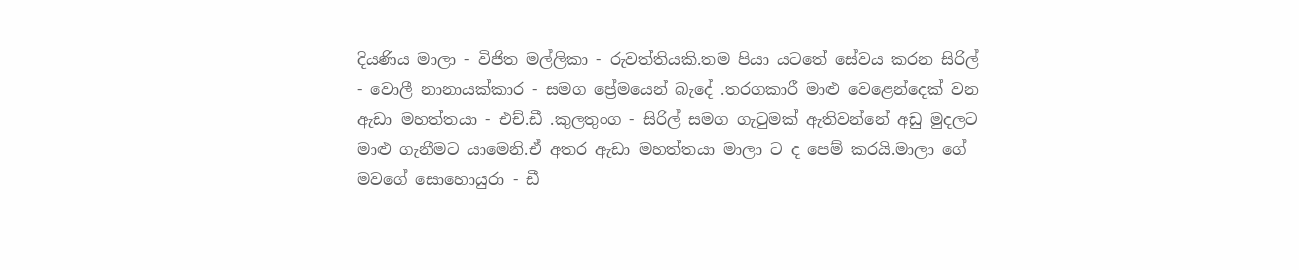දියණිය මාලා - විජිත මල්ලිකා - රුවත්තියකි.තම පියා යටතේ සේවය කරන සිරිල් - වොලී නානායක්කාර - සමග ප්‍රේමයෙන් බැදේ .තරගකාරී මාළු වෙළෙන්දෙක් වන ඇඩා මහත්තයා - එච්.ඩී .කුලතුංග - සිරිල් සමග ගැටුමක් ඇතිවන්නේ අඩු මුදලට මාළු ගැනීමට යාමෙනි.ඒ අතර ඇඩා මහත්තයා මාලා ට ද පෙම් කරයි.මාලා ගේ මවගේ සොහොයුරා - ඩී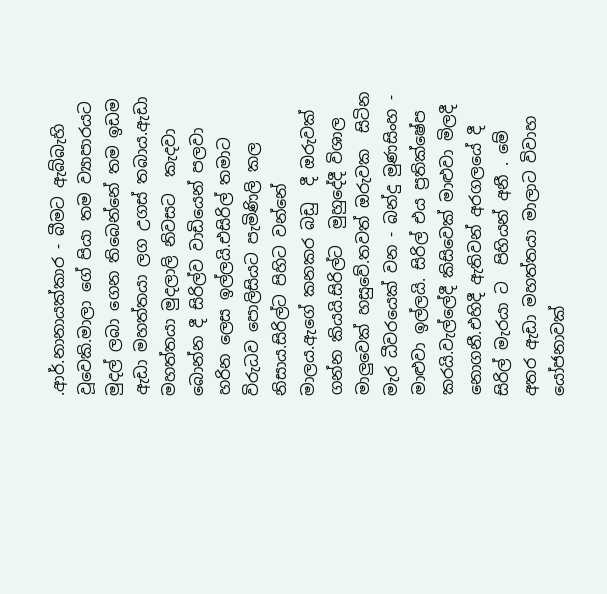.ආර්.නානායක්කාර - බීමට ඇබ්බැහි වූවෙකි.මාලා ගේ පියා තම ව්‍යාපාරයට මුදල් ලබා ගෙන තිබෙන්නේ තම ඉඩම ඇඩා මහත්තයා ලග උගස් තබාය.ඇඩා මහත්තයා මුදලාලි නිවසට  කැදවා බොන්න දී සිරිල්ව වාඩියෙන් පලවා හරින ලෙස ඉල්ලයි.එසිරිල් තමාට විරුධව පොලිසියට පැමිණිලි කල නිසාය.සිරිල්ට පිහිට වන්නේ මාලය.ඇගේ කනකර බඩු  දී ඔරුවක් ගන්න කියයි.සිරිල්ට  මුහුදේදී විශාල මාලුවෙක් හසුවේ.තවත් ඔරුවක  සිටින මැර ධීවරයෙක් වන - බන්දු මුණසිංහ - මාළුවා ඉල්ලයි. සිරිල් එය ප්‍රතික්ෂේප කරයි.වැල්ලේදී කිසිවෙක් මාළුවා මිලදී නොගනී.එහිදී ඇතිවන් අරගලයේ දී සිරිල් මැරයා ට  පිහියන් අනී . මේ අතර ඇඩා මහත්තයා මාලාට විවාහ යෝජනාවක්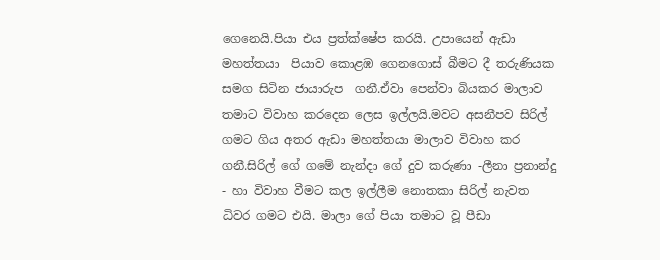ගෙනෙයි.පියා එය ප්‍රත්ක්ෂේප කරයි. උපායෙන් ඇඩා මහත්තයා  පියාව කොළඹ ගෙනගොස් බීමට දී තරුණියක සමග සිටින ජායාරුප  ගනී.ඒවා පෙන්වා බියකර මාලාව තමාට විවාහ කරදෙන ලෙස ඉල්ලයි.මවට අසනීපව සිරිල් ගමට ගිය අතර ඇඩා මහත්තයා මාලාව විවාහ කර ගනී.සිරිල් ගේ ගමේ නැන්දා ගේ දුව කරුණා -ලීනා ප්‍රනාන්දු - හා විවාහ වීමට කල ඉල්ලීම නොතකා සිරිල් නැවත ධිවර ගමට එයි. මාලා ගේ පියා තමාට වූ පීඩා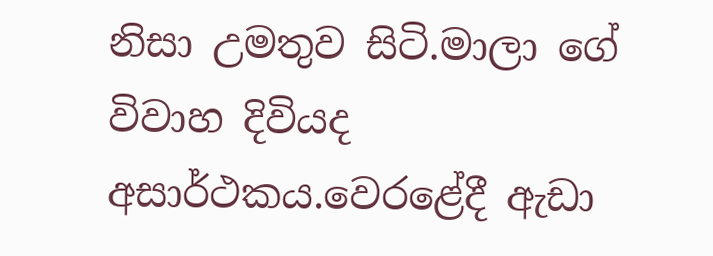නිසා උමතුව සිටි.මාලා ගේ විවාහ දිවියද අසාර්ථකය.වෙරළේදී ඇඩා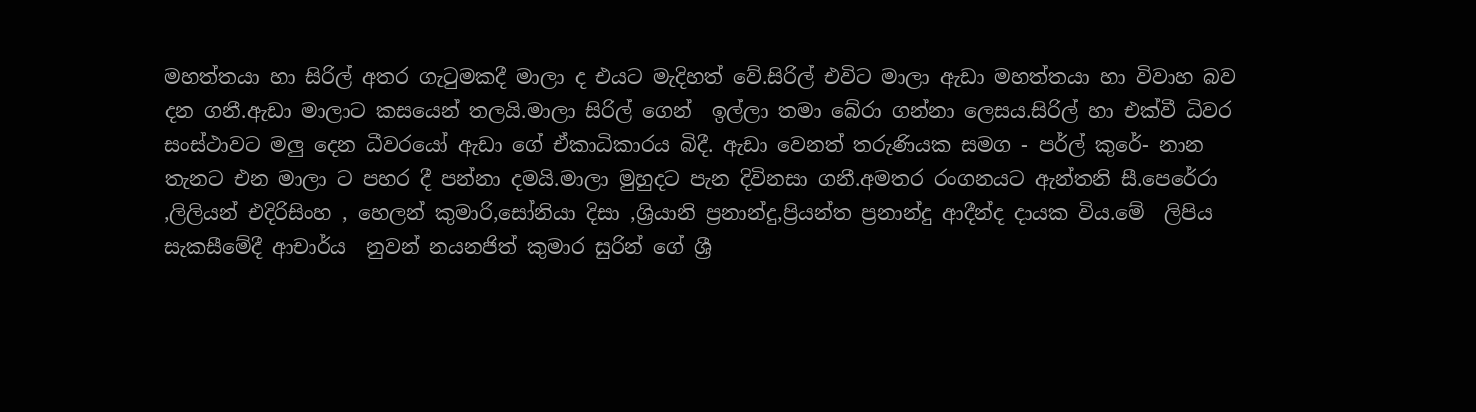මහත්තයා හා සිරිල් අතර ගැටුමකදී මාලා ද එයට මැදිහත් වේ.සිරිල් එවිට මාලා ඇඩා මහත්තයා හා විවාහ බව දන ගනී.ඇඩා මාලාට කසයෙන් තලයි.මාලා සිරිල් ගෙන්  ඉල්ලා තමා බේරා ගන්නා ලෙසය.සිරිල් හා එක්වී ධිවර සංස්ථාවට මලු දෙන ධීවරයෝ ඇඩා ගේ ඒකාධිකාරය බිදී. ඇඩා වෙනත් තරුණියක සමග - පර්ල් කුරේ- නාන තැනට එන මාලා ට පහර දී පන්නා දමයි.මාලා මුහුදට පැන දිවිනසා ගනී.අමතර රංගනයට ඇන්තනි සී.පෙරේරා ,ලිලියන් එදිරිසිංහ , හෙලන් කුමාරි,සෝනියා දිසා ,ශ්‍රියානි ප්‍රනාන්දු,ප්‍රියන්ත ප්‍රනාන්දු ආදීන්ද දායක විය.මේ  ලිපිය සැකසීමේදී ආචාර්ය  නුවන් නයනජිත් කුමාර සුරින් ගේ ශ්‍රී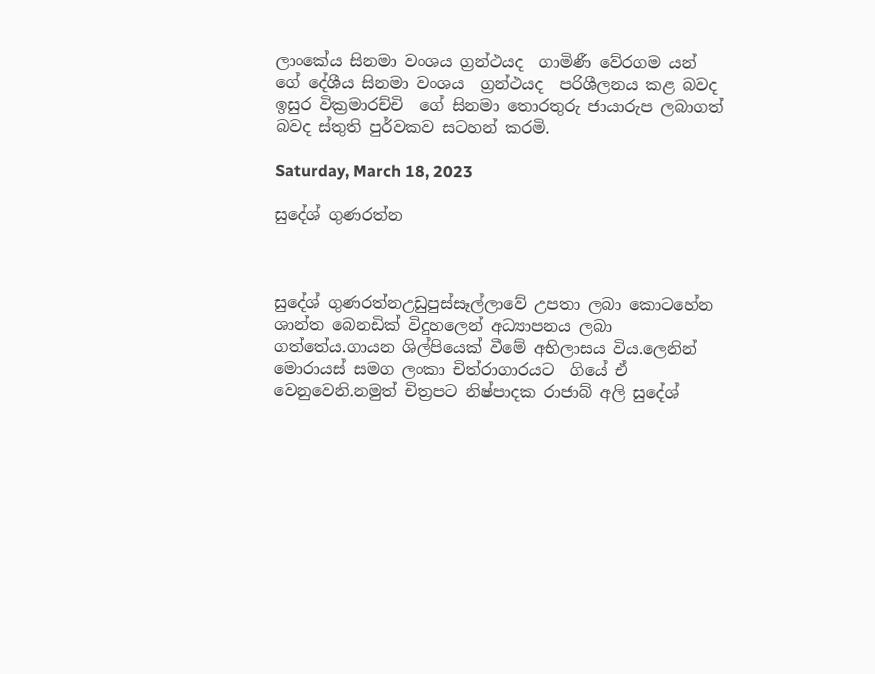ලාංකේය සිනමා වංශය ග්‍රන්ථයද  ගාමිණී වේරගම යන්  ගේ දේශීය සිනමා වංශය  ග්‍රන්ථයද  පරිශීලනය කළ බවද ඉසුර වික්‍රමාරච්චි  ගේ සිනමා තොරතුරු ජායාරුප ලබාගත් බවද ස්තුති පුර්වකව සටහන් කරමි.

Saturday, March 18, 2023

සුදේශ් ගුණරත්න



සුදේශ් ගුණරත්නඋඩුපුස්සෑල්ලාවේ උපතා ලබා කොටහේන ශාන්ත බෙනඩික් විදුහලෙන් අධ්‍යාපනය ලබා ගත්තේය.ගායන ශිල්පියෙක් වීමේ අභිලාසය විය.ලෙනින් මොරායස් සමග ලංකා චිත්රාගාරයට  ගියේ ඒ වෙනුවෙනි.නමුත් චිත්‍රපට නිෂ්පාදක රාජාබ් අලි සුදේශ්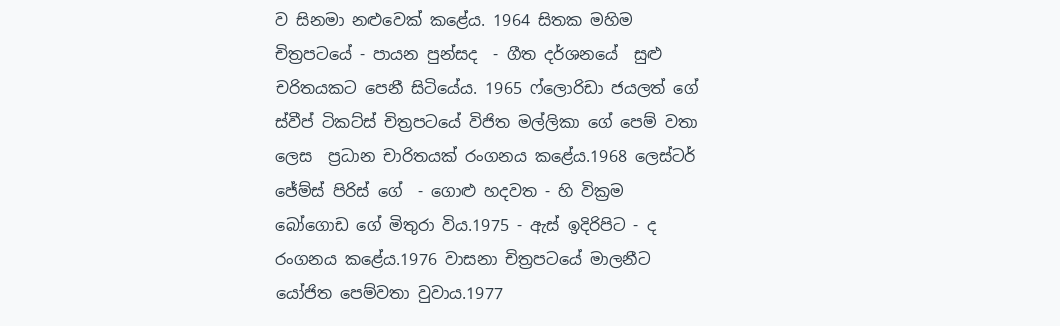ව සිනමා නළුවෙක් කළේය. 1964 සිතක මහිම චිත්‍රපටයේ - පායන පුන්සද  - ගීත දර්ශනයේ  සුළු චරිතයකට පෙනී සිටියේය. 1965 ෆ්ලොරිඩා ජයලත් ගේ ස්වීප් ටිකට්ස් චිත්‍රපටයේ විජිත මල්ලිකා ගේ පෙම් වතා ලෙස  ප්‍රධාන චාරිතයක් රංගනය කළේය.1968 ලෙස්ටර් ජේම්ස් පිරිස් ගේ  - ගොළු හදවත - හි වික්‍රම බෝගොඩ ගේ මිතුරා විය.1975 - ඇස් ඉදිරිපිට - ද රංගනය කළේය.1976 වාසනා චිත්‍රපටයේ මාලනීට යෝජිත පෙම්වතා වුවාය.1977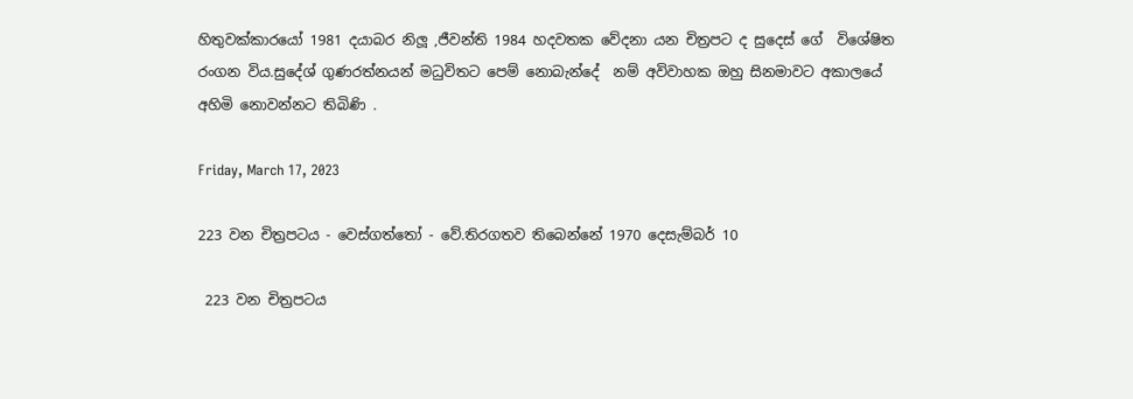හිතුවක්කාරයෝ 1981 දයාබර නිලූ ,ජීවන්ති 1984 හදවතක වේදනා යන චිත්‍රපට ද සුදෙස් ගේ  විශේෂිත රංගන විය.සුදේශ් ගුණරත්නයන් මධුවිතට පෙම් නොබැන්දේ  නම් අවිවාහක ඔහු සිනමාවට අකාලයේ අහිමි නොවන්නට තිබිණි .

Friday, March 17, 2023

223 වන චිත්‍රපටය - වෙස්ගත්තෝ - වේ.තිරගතව තිබෙන්නේ 1970 දෙසැම්බර් 10

 223 වන චිත්‍රපටය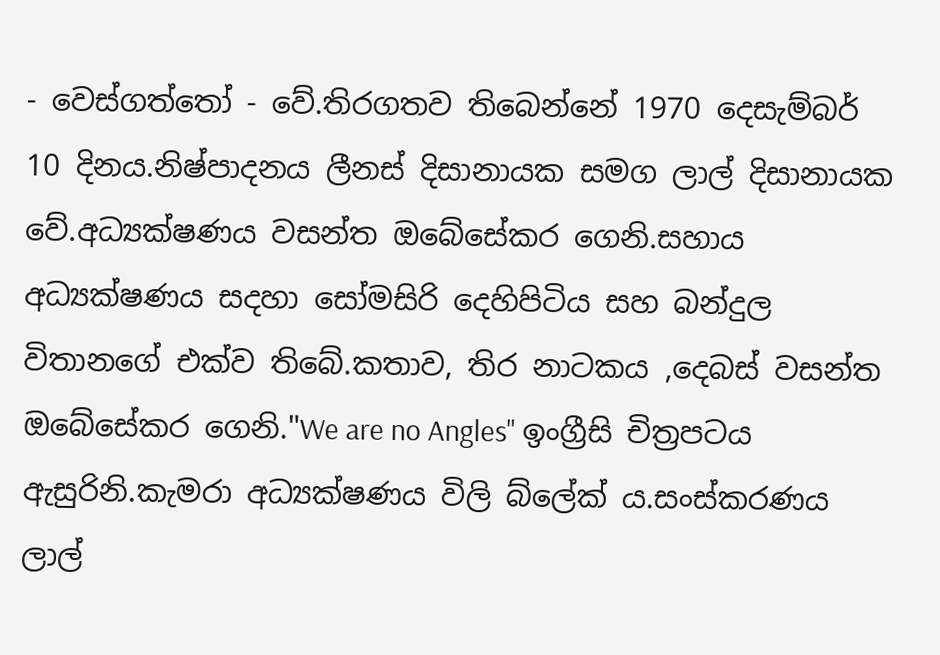- වෙස්ගත්තෝ - වේ.තිරගතව තිබෙන්නේ 1970 දෙසැම්බර් 10 දිනය.නිෂ්පාදනය ලීනස් දිසානායක සමග ලාල් දිසානායක වේ.අධ්‍යක්ෂණය වසන්ත ඔබේසේකර ගෙනි.සහාය අධ්‍යක්ෂණය සදහා සෝමසිරි දෙහිපිටිය සහ බන්දුල විතානගේ එක්ව තිබේ.කතාව, තිර නාටකය ,දෙබස් වසන්ත ඔබේසේකර ගෙනි."We are no Angles" ඉංග්‍රීසි චිත්‍රපටය ඇසුරිනි.කැමරා අධ්‍යක්ෂණය විලි බ්ලේක් ය.සංස්කරණය ලාල්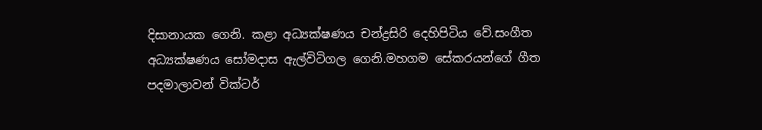දිසානායක ගෙනි. කළා අධ්‍යක්ෂණය චන්ද්‍රසිරි දෙහිපිටිය වේ.සංගීත අධ්‍යක්ෂණය සෝමදාස ඇල්විටිගල ගෙනි.මහගම සේකරයන්ගේ ගීත පදමාලාවන් වික්ටර්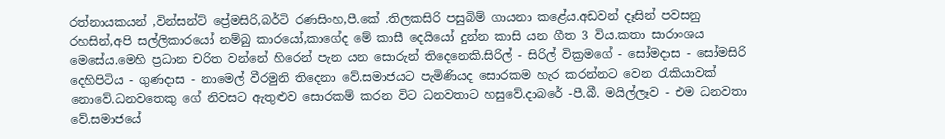රත්නායකයන් ,වින්සන්ට් ප්‍රේමසිරි,බර්ටි රණසිංහ,පී.කේ .තිලකසිරි පසුබිම් ගායනා කළේය.අඩවන් දෑසින් පවසනු රහසින්,අපි සල්ලිකාරයෝ නම්බු කාරයෝ,කාගේද මේ කාසී දෙයියෝ දුන්න කාසි යන ගීත 3 විය.කතා සාරාංශය මෙසේය.මෙහි ප්‍රධාන චරිත වන්නේ හිරෙන් පැන යන සොරුන් තිදෙනෙකි.සිරිල් - සිරිල් වික්‍රමගේ - සෝමදාස - සෝමසිරි දෙහිපිටිය - ගුණදාස - නාමෙල් වීරමුනි තිදෙනා වේ.සමාජයට පැමිණියද සොරකම හැර කරන්නට වෙන රැකියාවක් නොවේ.ධනවතෙකු ගේ නිවසට ඇතුළුව සොරකම් කරන විට ධනවතාට හසුවේ.දාබරේ -පී.බී. මයිල්ලෑව - එම ධනවතා වේ.සමාජයේ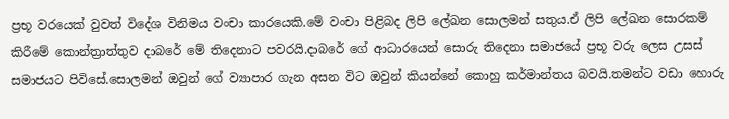ප්‍රභූ වරයෙක් වුවත් විදේශ විනිමය වංචා කාරයෙකි.මේ වංචා පිළිබද ලිපි ලේඛන සොලමන් සතුය.ඒ ලිපි ලේඛන සොරකම් කිරීමේ කොන්ත්‍රාත්තුව දාබරේ මේ තිදෙනාට පවරයි.දාබරේ ගේ ආධාරයෙන් සොරු තිදෙනා සමාජයේ ප්‍රභූ වරු ලෙස උසස් සමාජයට පිවිසේ.සොලමන් ඔවුන් ගේ ව්‍යාපාර ගැන අසන විට ඔවුන් කියන්නේ කොහු කර්මාන්තය බවයි.තමන්ට වඩා හොරු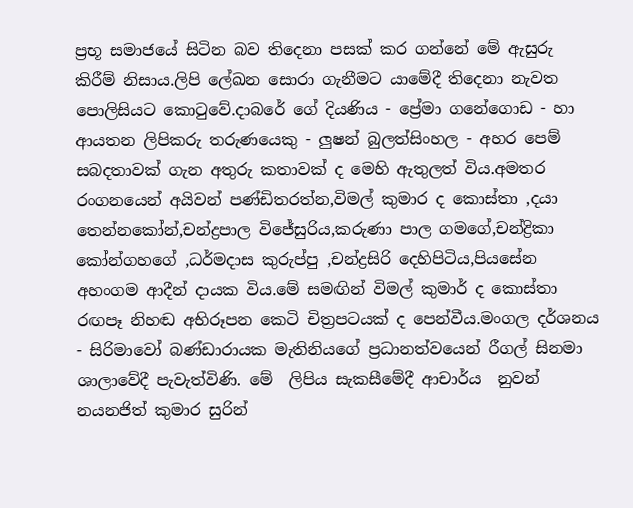ප්‍රභූ සමාජයේ සිටින බව තිදෙනා පසක් කර ගන්නේ මේ ඇසුරු කිරීම් නිසාය.ලිපි ලේඛන සොරා ගැනීමට යාමේදී තිදෙනා නැවත පොලිසියට කොටුවේ.දාබරේ ගේ දියණිය - ප්‍රේමා ගනේගොඩ - හා ආයතන ලිපිකරු තරුණයෙකු - ලුෂන් බුලත්සිංහල - අහර පෙම් සබදතාවක් ගැන අතුරු කතාවක් ද මෙහි ඇතුලත් විය.අමතර රංගනයෙන් අයිවන් පණ්ඩිතරත්න,විමල් කුමාර ද කොස්තා ,දයා තෙන්නකෝන්,චන්ද්‍රපාල විජේසුරිය,කරුණා පාල ගමගේ,චන්ද්‍රිකා කෝන්ගහගේ ,ධර්මදාස කුරුප්පු ,චන්ද්‍රසිරි දෙහිපිටිය,පියසේන අහංගම ආදීන් දායක විය.මේ සමඟින් විමල් කුමාර් ද කොස්තා රඟපෑ නිහඬ අභිරූපන කෙටි චිත්‍රපටයක් ද පෙන්වීය.මංගල දර්ශනය - සිරිමාවෝ බණ්ඩාරායක මැතිනියගේ ප්‍රධානත්වයෙන් රීගල් සිනමා ශාලාවේදී පැවැත්විණි. මේ  ලිපිය සැකසීමේදී ආචාර්ය  නුවන් නයනජිත් කුමාර සුරින්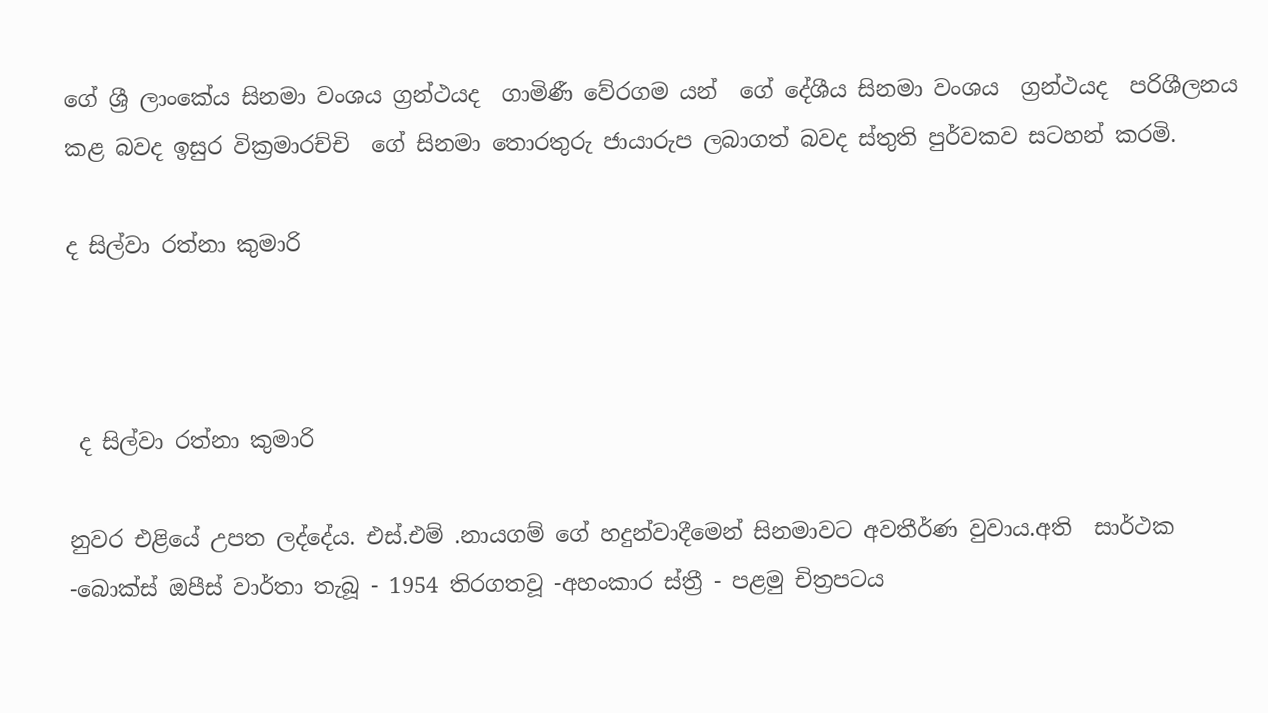ගේ ශ්‍රී ලාංකේය සිනමා වංශය ග්‍රන්ථයද  ගාමිණී වේරගම යන්  ගේ දේශීය සිනමා වංශය  ග්‍රන්ථයද  පරිශීලනය කළ බවද ඉසුර වික්‍රමාරච්චි  ගේ සිනමා තොරතුරු ජායාරුප ලබාගත් බවද ස්තුති පුර්වකව සටහන් කරමි.

ද සිල්වා රත්නා කුමාරි



 ද සිල්වා රත්නා කුමාරි

නුවර එළියේ උපත ලද්දේය. එස්.එම් .නායගම් ගේ හදුන්වාදීමෙන් සිනමාවට අවතීර්ණ වුවාය.අති  සාර්ථක -බොක්ස් ඔපීස් වාර්තා තැබූ - 1954 තිරගතවූ -අහංකාර ස්ත්‍රී - පළමු චිත්‍රපටය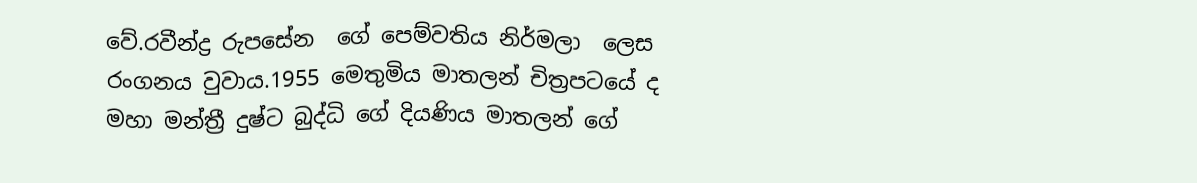වේ.රවීන්ද්‍ර රුපසේන  ගේ පෙම්වතිය නිර්මලා  ලෙස රංගනය වුවාය.1955 මෙතුමිය මාතලන් චිත්‍රපටයේ ද මහා මන්ත්‍රී දුෂ්ට බුද්ධි ගේ දියණිය මාතලන් ගේ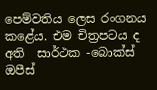පෙම්වතිය ලෙස රංගනය කළේය. එම චිත්‍රපටය ද අති  සාර්ථක -බොක්ස් ඔපීස්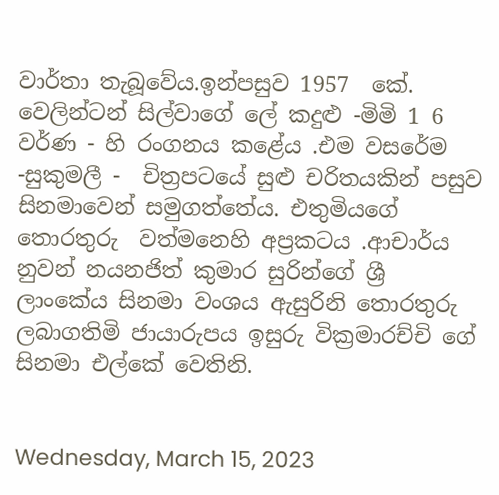වාර්තා තැබූවේය.ඉන්පසුව 1957  කේ. වෙලින්ටන් සිල්වාගේ ලේ කදුළු -මිමි 1 6 වර්ණ - හි රංගනය කළේය .එම වසරේම -සුකුමලී -  චිත්‍රපටයේ සුළු චරිතයකින් පසුව සිනමාවෙන් සමුගත්තේය. එතුමියගේ තොරතුරු  වත්මනෙහි අප්‍රකටය .ආචාර්ය නුවන් නයනජිත් කුමාර සුරින්ගේ ශ්‍රී ලාංකේය සිනමා වංශය ඇසුරිනි තොරතුරු ලබාගතිමි ජායාරුපය ඉසුරු වික්‍රමාරච්චි ගේ සිනමා එල්කේ වෙතිනි.


Wednesday, March 15, 2023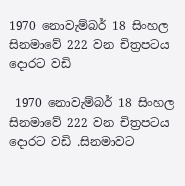1970 නොවැම්බර් 18 සිංහල සිනමාවේ 222 වන චිත්‍රපටය දොරට වඩි

 1970 නොවැම්බර් 18 සිංහල සිනමාවේ 222 වන චිත්‍රපටය දොරට වඩි .සිනමාවට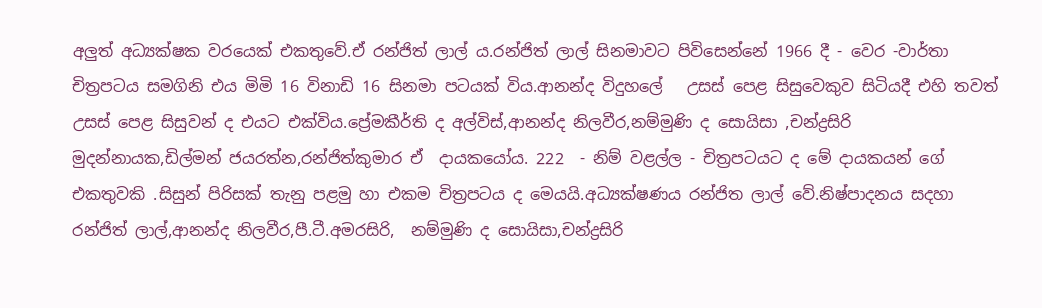අලුත් අධ්‍යක්ෂක වරයෙක් එකතුවේ.ඒ රන්ජිත් ලාල් ය.රන්ජිත් ලාල් සිනමාවට පිවිසෙන්නේ 1966 දී - වෙර -වාර්තා චිත්‍රපටය සමගිනි එය මිමි 16 විනාඩි 16 සිනමා පටයක් විය.ආනන්ද විදුහලේ   උසස් පෙළ සිසුවෙකුව සිටියදී එහි තවත්  උසස් පෙළ සිසුවන් ද එයට එක්විය.ප්‍රේමකීර්ති ද අල්විස්,ආනන්ද නිලවීර,නම්මුණි ද සොයිසා ,චන්ද්‍රසිරි මුදන්නායක,ඩිල්මන් ජයරත්න,රන්ජිත්කුමාර ඒ  දායකයෝය. 222  - නිම් වළල්ල - චිත්‍රපටයට ද මේ දායකයන් ගේ එකතුවකි .සිසුන් පිරිසක් තැනු පළමු හා එකම චිත්‍රපටය ද මෙයයි.අධ්‍යක්ෂණය රන්ජිත ලාල් වේ.නිෂ්පාදනය සදහා රන්ජිත් ලාල්,ආනන්ද නිලවීර,පී.ටී.අමරසිරි,  නම්මුණි ද සොයිසා,චන්ද්‍රසිරි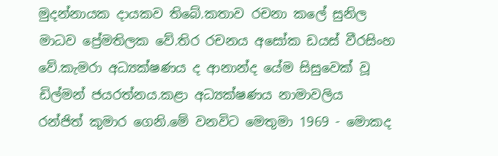මුදන්නායක දායකව තිබේ.කතාව රචනා කලේ සුනිල මාධව ප්‍රේමතිලක වේ.තිර රචනය අසෝක ඩයස් වීරසිංහ වේ.කැමරා අධ්‍යක්ෂණය ද ආනාන්ද යේම සිසුවෙක් වූ ඩිල්මන් ජයරත්නය.කළා අධ්‍යක්ෂණය නාමාවලිය  රන්ජිත් කුමාර ගෙනි.මේ වනවිට මෙතුමා 1969 - මොකද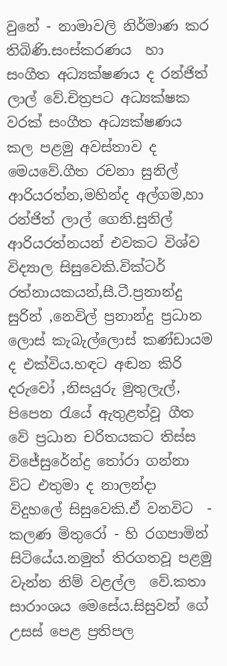වුනේ - නාමාවලි නිර්මාණ කර තිබිණි.සංස්කරණය  හා සංගීත අධ්‍යක්ෂණය ද රන්ජිත් ලාල් වේ.චිත්‍රපට අධ්‍යක්ෂක වරක් සංගීත අධ්‍යක්ෂණය කල පළමු අවස්තාව ද මෙයවේ.ගීත රචනා සුනිල් ආරියරත්න,මහින්ද අල්ගම,හා රන්ජිත් ලාල් ගෙනි.සුනිල් ආරියරත්නයන් එවකට විශ්ව විද්‍යාල සිසුවෙකි.වික්ටර් රත්නායකයන්,සී.ටී.ප්‍රනාන්දු සුරින් ,නෙවිල් ප්‍රනාන්දු ප්‍රධාන ලොස් කැබැල්ලොස් කණ්ඩායම ද එක්විය.හඳට අඬන කිරි දරුවෝ ,නිසයුරු මුතුලැල්, පිපෙන රැයේ ඇතුළත්වූ ගීත වේ ප්‍රධාන චරිතයකට තිස්ස විජේසුරේන්ද්‍ර තෝරා ගන්නා විට එතුමා ද නාලන්දා විදුහලේ සිසුවෙකි.ඒ වනවිට  - කලණ මිතුරෝ - හි රගපාමින් සිටියේය.නමුත් තිරගතවූ පළමු වැන්න නිම් වළල්ල  වේ.කතා සාරාංශය මෙසේය.සිසුවන් ගේ උසස් පෙළ ප්‍රතිපල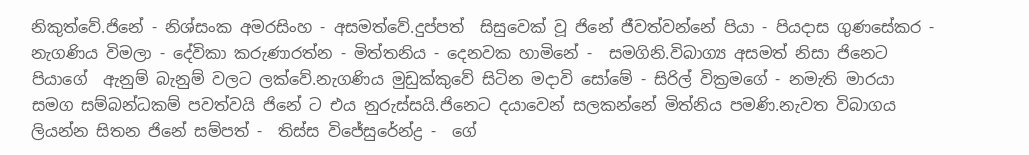නිකුත්වේ.ජිනේ - නිශ්සංක අමරසිංහ - අසමත්වේ.දුප්පත්  සිසුවෙක් වූ ජිනේ ජීවත්වන්නේ පියා - පියදාස ගුණසේකර - නැගණිය විමලා - දේවිකා කරුණාරත්න - මිත්තනිය - දෙනවක හාමිනේ -  සමගිනි.විබාග්‍ය අසමත් නිසා ජිනෙට පියාගේ  ඇනුම් බැනුම් වලට ලක්වේ.නැගණිය මුඩුක්කුවේ සිටින මදාවි සෝමේ - සිරිල් වික්‍රමගේ - නමැති මාරයා සමග සම්බන්ධකම් පවත්වයි ජිනේ ට එය නුරුස්සයි.ජිනෙට දයාවෙන් සලකන්නේ මිත්නිය පමණි.නැවත විබාගය ලියන්න සිතන ජිනේ සම්පත් -  තිස්ස විජේසුරේන්ද්‍ර -  ගේ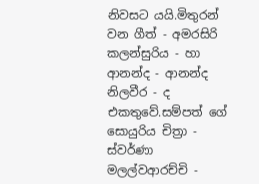නිවසට යයි.මිතුරන් වන ගීත් - අමරසිරි කලන්සුරිය - හා ආනන්ද - ආනන්ද නිලවීර - ද එකතුවේ.සම්පත් ගේ සොයුරිය චිත්‍රා - ස්වර්ණා මලල්වආරච්චි -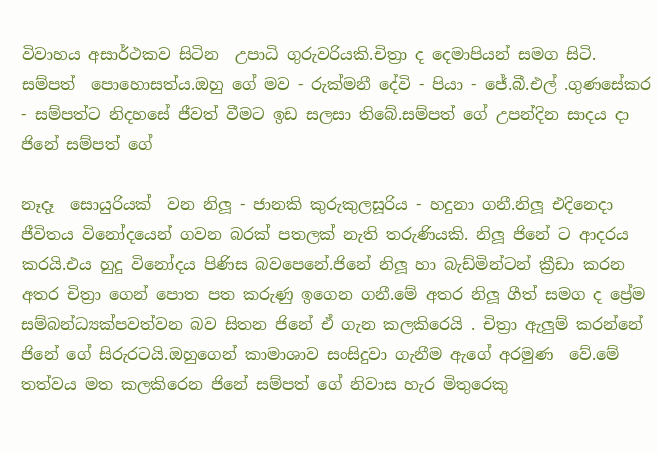විවාහය අසාර්ථකව සිටින  උපාධි ගුරුවරියකි.චිත්‍රා ද දෙමාපියන් සමග සිටි. සම්පත්  පොහොසත්ය.ඔහු ගේ මව - රුක්මනී දේවි - පියා - ජේ.බී.එල් .ගුණසේකර - සම්පත්ට නිදහසේ ජීවත් වීමට ඉඩ සලසා තිබේ.සම්පත් ගේ උපන්දින සාදය දා ජිනේ සම්පත් ගේ

නෑදෑ  සොයුරියක්  වන නිලූ - ජානකි කුරුකුලසූරිය - හදුනා ගනී.නිලූ එදිනෙදා ජීවිතය විනෝදයෙන් ගවන බරක් පතලක් නැති තරුණියකි. නිලූ ජිනේ ට ආදරය කරයි.එය හුදු විනෝදය පිණිස බවපෙනේ.ජිනේ නිලූ හා බැඩ්මින්ටන් ක්‍රීඩා කරන අතර චිත්‍රා ගෙන් පොත පත කරුණු ඉගෙන ගනී.මේ අතර නිලූ ගීත් සමග ද ප්‍රේම සම්බන්ධ්‍යක්පවත්වන බව සිතන ජිනේ ඒ ගැන කලකිරෙයි . චිත්‍රා ඇලුම් කරන්නේ ජිනේ ගේ සිරුරටයි.ඔහුගෙන් කාමාශාව සංසිදුවා ගැනීම ඇගේ අරමුණ  වේ.මේ තත්වය මත කලකිරෙන ජිනේ සම්පත් ගේ නිවාස හැර මිතුරෙකු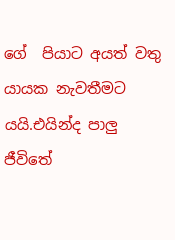ගේ  පියාට අයත් වතු යායක නැවතීමට යයි.එයින්ද පාලු ජීවිතේ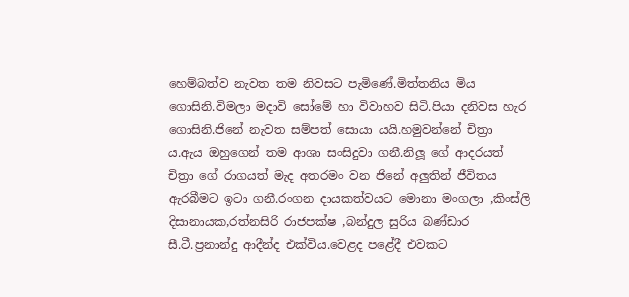හෙම්බත්ව නැවත තම නිවසට පැමිණේ.මිත්තනිය මිය ගොසිනි.විමලා මදාවි සෝමේ හා විවාහව සිටි.පියා දනිවස හැර ගොසිනි.ජිනේ නැවත සම්පත් සොයා යයි.හමුවන්නේ චිත්‍රා ය.ඇය ඔහුගෙන් තම ආශා සංසිදුවා ගනී.නිලූ ගේ ආදරයත් චිත්‍රා ගේ රාගයත් මැද අතරමං වන ජිනේ අලුතින් ජීවිතය ඇරබීමට ඉටා ගනී.රංගන දායකත්වයට මොනා මංගලා ,කිංස්ලි දිසානායක,රත්නසිරි රාජපක්ෂ ,බන්දුල සුරිය බණ්ඩාර සී.ටී.ප්‍රනාන්දු ආදීන්ද එක්විය.වෙළද පළේදී එවකට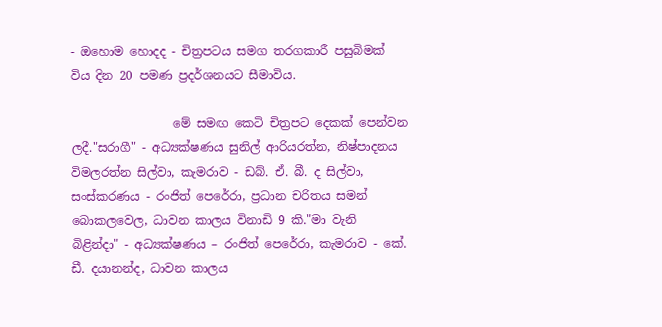- ඔහොම හොදද - චිත්‍රපටය සමග තරගකාරී පසුබිමක් විය දින 20 පමණ ප්‍රදර්ශනයට සීමාවිය.

                 මේ සමඟ කෙටි චිත්‍රපට දෙකක් පෙන්වන ලදී."සරාගී" - අධ්‍යක්ෂණය සුනිල් ආරියරත්න, නිෂ්පාදනය විමලරත්න සිල්වා, කැමරාව - ඩබ්. ඒ. බී. ද සිල්වා, සංස්කරණය - රංජිත් පෙරේරා, ප්‍රධාන චරිතය සමන් බොකලවෙල, ධාවන කාලය විනාඩි 9 කි."මා වැනි බිළින්දා" - අධ්‍යක්ෂණය – රංජිත් පෙරේරා, කැමරාව - කේ. ඩී. දයානන්ද, ධාවන කාලය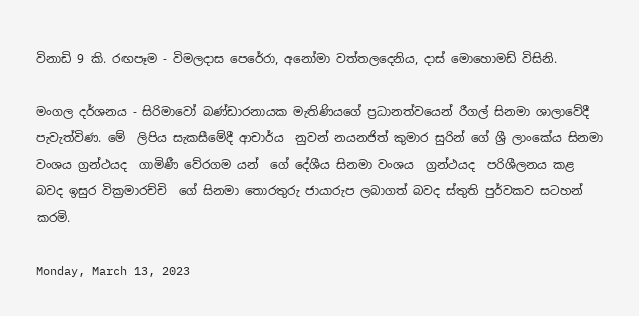විනාඩි 9 කි. රඟපෑම - විමලදාස පෙරේරා, අනෝමා වත්තලදෙනිය, දාස් මොහොමඩ් විසිනි.

මංගල දර්ශනය - සිරිමාවෝ බණ්ඩාරනායක මැතිණියගේ ප්‍රධානත්වයෙන් රීගල් සිනමා ශාලාවේදී පැවැත්විණ. මේ  ලිපිය සැකසීමේදී ආචාර්ය  නුවන් නයනජිත් කුමාර සුරින් ගේ ශ්‍රී ලාංකේය සිනමා වංශය ග්‍රන්ථයද  ගාමිණී වේරගම යන්  ගේ දේශීය සිනමා වංශය  ග්‍රන්ථයද  පරිශීලනය කළ බවද ඉසුර වික්‍රමාරච්චි  ගේ සිනමා තොරතුරු ජායාරුප ලබාගත් බවද ස්තුති පුර්වකව සටහන් කරමි.

Monday, March 13, 2023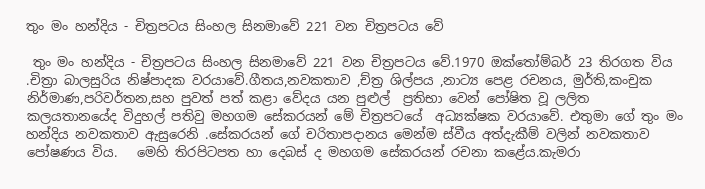තුං මං හන්දිය - චිත්‍රපටය සිංහල සිනමාවේ 221 වන චිත්‍රපටය වේ

 තුං මං හන්දිය - චිත්‍රපටය සිංහල සිනමාවේ 221 වන චිත්‍රපටය වේ.1970 ඔක්තෝම්බර් 23 තිරගත විය .චිත්‍රා බාලසුරිය නිෂ්පාදක වරයාවේ.ගීතය,නවකතාව ,ච්ත්‍ර ශිල්පය ,නාට්‍ය පෙළ රචනය, මුර්ති,කංචුක නිර්මාණ,පරිවර්තන,සහ පුවත් පත් කළා වේදය යන පුළුල්  ප්‍රතිභා වෙන් පෝෂිත වූ ලලිත කලයතානයේද විදුහල් පතිවු මහගම සේකරයන් මේ චිත්‍රපටයේ  අධ්‍යක්ෂක වරයාවේ. එතුමා ගේ තුං මං හන්දිය නවකතාව ඇසුරෙනි .සේකරයන් ගේ චරිතාපදානය මෙන්ම ස්වීය අත්දැකීම් වලින් නවකතාව පෝෂණය විය.   මෙහි තිරපිටපත හා දෙබස් ද මහගම සේකරයන් රචනා කළේය.කැමරා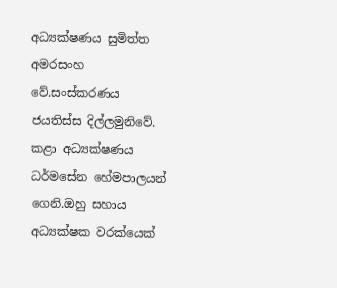අධ්‍යක්ෂණය සුමිත්ත අමරසංහ වේ.සංස්කරණය ජයතිස්ස දිල්ලමුනිවේ. කළා අධ්‍යක්ෂණය ධර්මසේන හේමපාලයන් ගෙනි.ඔහු සහාය අධ්‍යක්ෂක වරක්යෙක්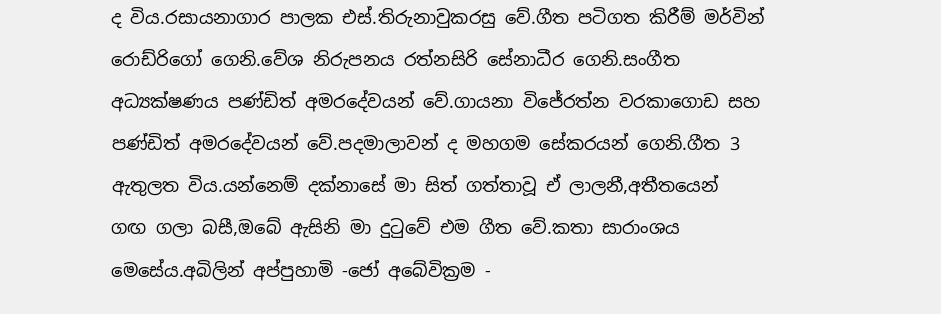ද විය.රසායනාගාර පාලක එස්.තිරුනාවුකරසු වේ.ගීත පටිගත කිරීම් මර්වින් රොඩ්රිගෝ ගෙනි.වේශ නිරුපනය රත්නසිරි සේනාධීර ගෙනි.සංගීත අධ්‍යක්ෂණය පණ්ඩිත් අමරදේවයන් වේ.ගායනා විජේරත්න වරකාගොඩ සහ පණ්ඩිත් අමරදේවයන් වේ.පදමාලාවන් ද මහගම සේකරයන් ගෙනි.ගීත 3 ඇතුලත විය.යන්නෙම් දක්නාසේ මා සිත් ගත්තාවූ ඒ ලාලනී,අතීතයෙන්  ගඟ ගලා බසී,ඔබේ ඇසිනි මා දුටුවේ එම ගීත වේ.කතා සාරාංශය මෙසේය.අබිලින් අප්පුහාමි -ජෝ අබේවික්‍රම -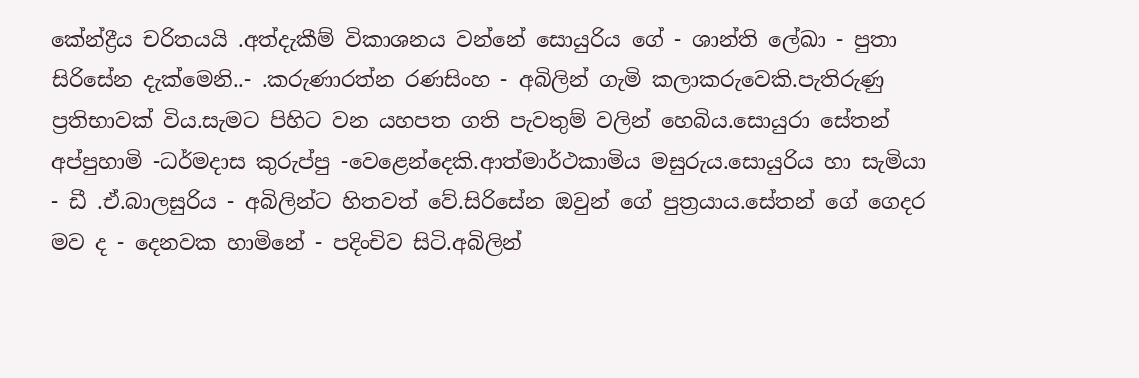කේන්ද්‍රීය චරිතයයි .අත්දැකීම් විකාශනය වන්නේ සොයුරිය ගේ - ශාන්ති ලේඛා - පුතා සිරිසේන දැක්මෙනි..- .කරුණාරත්න රණසිංහ - අබිලින් ගැමි කලාකරුවෙකි.පැතිරුණු ප්‍රතිභාවක් විය.සැමට පිහිට වන යහපත ගති පැවතුම් වලින් හෙබිය.සොයුරා සේතන් අප්පුහාමි -ධර්මදාස කුරුප්පු -වෙළෙන්දෙකි.ආත්මාර්ථකාමිය මසුරුය.සොයුරිය හා සැමියා - ඩී .ඒ.බාලසුරිය - අබිලින්ට හිතවත් වේ.සිරිසේන ඔවුන් ගේ පුත්‍රයාය.සේතන් ගේ ගෙදර මව ද - දෙනවක හාමිනේ - පදිංචිව සිටි.අබිලින්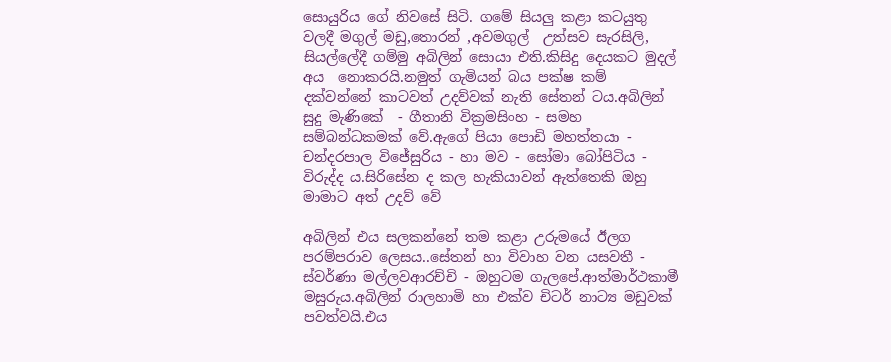සොයුරිය ගේ නිවසේ සිටි. ගමේ සියලු කළා කටයුතු වලදී මගුල් මඩු,තොරන් ,අවමගුල්  උත්සව සැරසිලි, සියල්ලේදී ගම්මු අබිලින් සොයා එති.කිසිදු දෙයකට මුදල් අය  නොකරයි.නමුත් ගැමියන් බය පක්ෂ කම් දක්වන්නේ කාටවත් උදව්වක් නැති සේතන් ටය.අබිලින් සුදු මැණිකේ  - ගීතානි වික්‍රමසිංහ - සමහ සම්බන්ධකමක් වේ.ඇගේ පියා පොඩි මහත්තයා - චන්දරපාල විජේසුරිය - හා මව - සෝමා බෝපිටිය - විරුද්ද ය.සිරිසේන ද කල හැකියාවන් ඇත්තෙකි ඔහු මාමාට අත් උදව් වේ

අබිලින් එය සලකන්නේ තම කළා උරුමයේ ඊලග පරම්පරාව ලෙසය..සේතන් හා විවාහ වන යසවතී - ස්වර්ණා මල්ලවආරච්චි - ඔහුටම ගැලපේ.ආත්මාර්ථකාමී මසුරුය.අබිලින් රාලහාමි හා එක්ව චිටර් නාට්‍ය මඩුවක් පවත්වයි.එය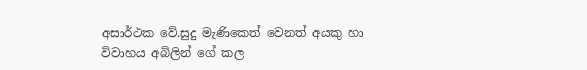අසාර්ථක වේ.සුදු මැණිකෙත් වෙනත් අයකු හා විවාහය අබිලින් ගේ කල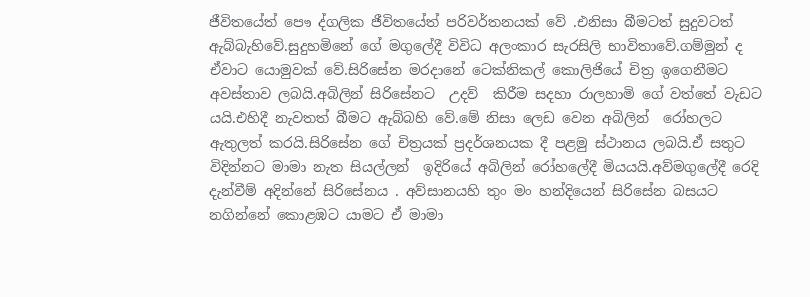ජීවිතයේත් පෞ ද්ගලික ජීවිතයේත් පරිවර්තනයක් වේ .එනිසා බීමටත් සුදුවටත් ඇබ්බැහිවේ.සුදුහමිනේ ගේ මගුලේදී විවිධ අලංකාර සැරසිලි භාවිතාවේ.ගම්මුන් ද ඒවාට යොමුවක් වේ.සිරිසේන මරදානේ ටෙක්නිකල් කොලිජියේ චිත්‍ර ඉගෙනීමට අවස්තාව ලබයි.අබිලින් සිරිසේනට  උදව්‍  කිරීම සදහා රාලහාමි ගේ වත්තේ වැඩට යයි.එහිදී නැවතත් බීමට ඇබ්බහි වේ.මේ නිසා ලෙඩ වෙන අබිලින්  රෝහලට ඇතුලත් කරයි.සිරිසේන ගේ චිත්‍රයක් ප්‍රදර්ශනයක දී පළමු ස්ථානය ලබයි.ඒ සතුට විදින්නට මාමා නැත සියල්ලන්  ඉදිරියේ අබිලින් රෝහලේදී මියයයි.අව්මගුලේදී රෙදි දැන්වීම් අදින්නේ සිරිසේනය . අව්සානයහි තුං මං හන්දියෙන් සිරිසේන බසයට නගින්නේ කොළඹට යාමට ඒ මාමා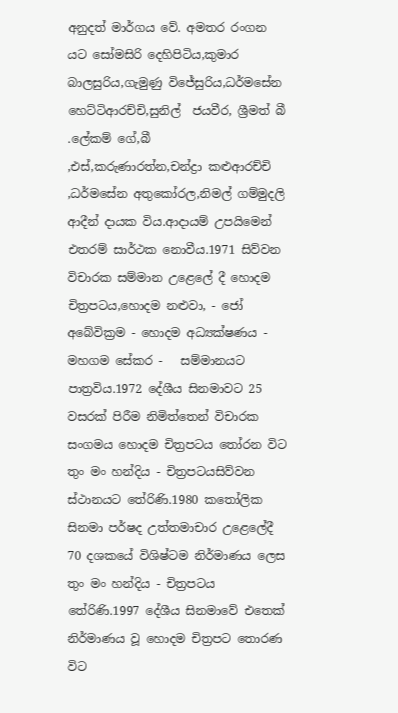අනුදත් මාර්ගය වේ. අමතර රංගන යට සෝමසිරි දෙහිපිටිය,කුමාර බාලසුරිය,ගැමුණු විජේසුරිය,ධර්මසේන හෙට්ටිආරච්චි,සුනිල්  ජයවීර, ශ්‍රීමත් බී .ලේකම් ගේ,බී ,එස්,කරුණාරත්න,චන්ද්‍රා කළුආරච්චි ,ධර්මසේන අතුකෝරල,නිමල් ගම්මුදලි ආදීන් දායක විය.ආදායම් උපයිමෙන් එතරම් සාර්ථක නොවීය.1971 සිව්වන විචාරක සම්මාන උළෙලේ දී හොදම චිත්‍රපටය,හොදම නළුවා, - ජෝ අබේවික්‍රම - හොදම අධ්‍යක්ෂණය - මහගම සේකර -   සම්මානයට පාත්‍රවිය.1972 දේශීය සිනමාවට 25 වසරක් පිරීම නිමිත්තෙන් විචාරක සංගමය හොදම චිත්‍රපටය තෝරන විට  තුං මං හන්දිය - චිත්‍රපටයසිව්වන ස්ථානයට තේරිණි.1980 කතෝලික සිනමා පර්ෂද උත්තමාචාර උළෙලේදී 70 දශකයේ විශිෂ්ටම නිර්මාණය ලෙස තුං මං හන්දිය - චිත්‍රපටය තේරිණි.1997 දේශීය සිනමාවේ එතෙක් නිර්මාණය වූ හොදම චිත්‍රපට තොරණ විට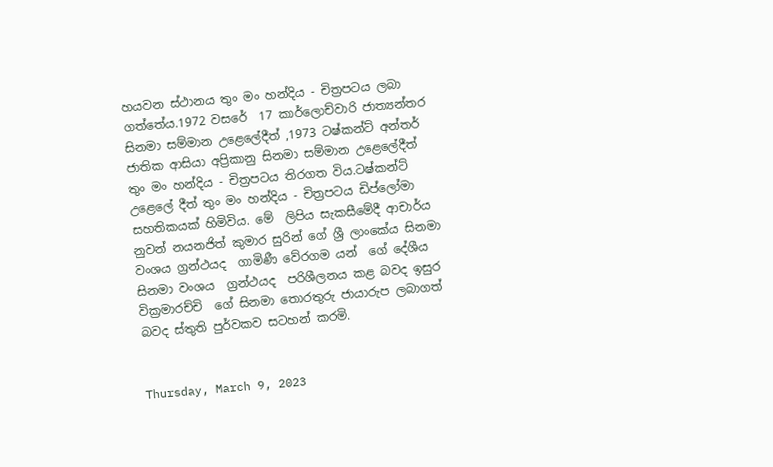හයවන ස්ථානය තුං මං හන්දිය - චිත්‍රපටය ලබා ගත්තේය.1972 වසරේ  17 කාර්ලොච්වාරි ජාත්‍යන්තර සිනමා සම්මාන උළෙලේදීත් ,1973 ටෂ්කන්ට් අන්තර් ජාතික ආසියා අප්‍රිකානු සිනමා සම්මාන උළෙලේදීත්  තුං මං හන්දිය - චිත්‍රපටය තිරගත විය.ටෂ්කන්ට් උළෙලේ දීත් තුං මං හන්දිය - චිත්‍රපටය ඩිප්ලෝමා සහතිකයක් හිමිවිය. මේ  ලිපිය සැකසීමේදී ආචාර්ය  නුවන් නයනජිත් කුමාර සුරින් ගේ ශ්‍රී ලාංකේය සිනමා වංශය ග්‍රන්ථයද  ගාමිණී වේරගම යන්  ගේ දේශීය සිනමා වංශය  ග්‍රන්ථයද  පරිශීලනය කළ බවද ඉසුර වික්‍රමාරච්චි  ගේ සිනමා තොරතුරු ජායාරුප ලබාගත් බවද ස්තුති පුර්වකව සටහන් කරමි.


Thursday, March 9, 2023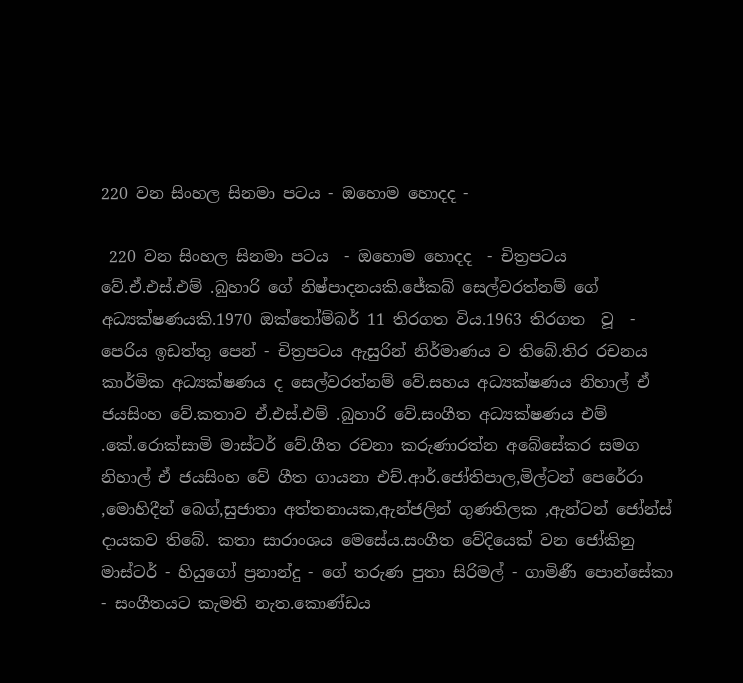220 වන සිංහල සිනමා පටය - ඔහොම හොදද -

 220 වන සිංහල සිනමා පටය  - ඔහොම හොදද  - චිත්‍රපටය වේ.ඒ.එස්.එම් .බුහාරි ගේ නිෂ්පාදනයකි.ජේකබ් සෙල්වරත්නම් ගේ අධ්‍යක්ෂණයකි.1970 ඔක්තෝම්බර් 11 තිරගත විය.1963 තිරගත  වූ  - පෙරිය ඉඩත්තු පෙන් - චිත්‍රපටය ඇසුරින් නිර්මාණය ව තිබේ.තිර රචනය කාර්මික අධ්‍යක්ෂණය ද සෙල්වරත්නම් වේ.සහය අධ්‍යක්ෂණය නිහාල් ඒ ජයසිංහ වේ.කතාව ඒ.එස්.එම් .බුහාරි වේ.සංගීත අධ්‍යක්ෂණය එම් .කේ.රොක්සාමි මාස්ටර් වේ.ගීත රචනා කරුණාරත්න අබේසේකර සමග නිහාල් ඒ ජයසිංහ වේ ගීත ගායනා එච්.ආර්.ජෝතිපාල,මිල්ටන් පෙරේරා ,මොහිදීන් බෙග්,සුජාතා අත්තනායක,ඇන්ජලින් ගුණතිලක ,ඇන්ටන් ජෝන්ස් දායකව තිබේ. කතා සාරාංශය මෙසේය.සංගීත වේදියෙක් වන ජෝකිනු මාස්ටර් - හියුගෝ ප්‍රනාන්දු - ගේ තරුණ පුතා සිරිමල් - ගාමිණී පොන්සේකා - සංගීතයට කැමති නැත.කොණ්ඩය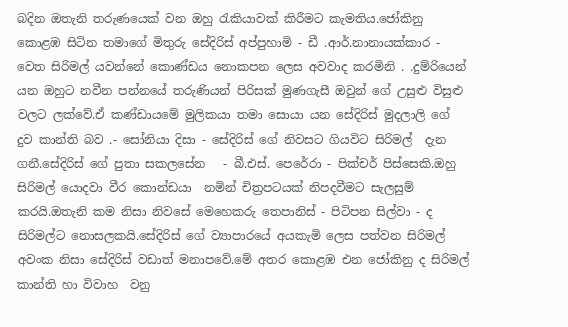බදින ඔතැනි තරුණයෙක් වන ඔහු රැකියාවක් කිරීමට කැමතිය.ජෝකිනු කොළඹ සිටින තමාගේ මිතුරු සේදිරිස් අප්පුහාමි - ඩී .ආර්.නානායක්කාර - වෙත සිරිමල් යවන්නේ කොණ්ඩය නොකපන ලෙස අවවාද කරමිනි . .දුම්රියෙන් යන ඔහුට නවීන පන්නයේ තරුණියන් පිරිසක් මුණගැසී ඔවුන් ගේ උසුළු විසුළු වලට ලක්වේ.ඒ කණ්ඩායමේ මුලිකයා තමා සොයා යන සේදිරිස් මුදලාලි ගේ දුව කාන්ති බව .- සෝනියා දිසා - සේදිරිස් ගේ නිවසට ගියවිට සිරිමල්  දැන  ගනී.සේදිරිස් ගේ පුතා සකලසේන   - බී.එස්. පෙරේරා - පික්චර් පිස්සෙකි.ඔහු සිරිමල් යොදවා වීර කොන්ඩයා  නමින් චිත්‍රපටයක් නිපදවීමට සැලසුම් කරයි.ඔතැනි කම නිසා නිවසේ මෙහෙකරු තෙපානිස් - පිටිපන සිල්වා - ද සිරිමල්ට නොසලකයි.සේදිරිස් ගේ ව්‍යාපාරයේ අයකැමි ලෙස පත්වන සිරිමල් අවංක නිසා සේදිරිස් වඩාත් මනාපවේ.මේ අතර කොළඹ එන ජෝකිනු ද සිරිමල් කාන්ති හා විවාහ  වනු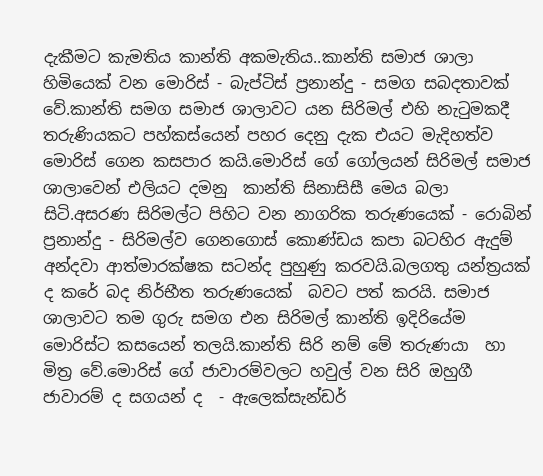දැකීමට කැමතිය කාන්ති අකමැතිය..කාන්ති සමාජ ශාලා හිමියෙක් වන මොරිස් - බැප්ටිස් ප්‍රනාන්දු - සමග සබදතාවක් වේ.කාන්ති සමග සමාජ ශාලාවට යන සිරිමල් එහි නැටුමකදී තරුණියකට පහ්කස්යෙන් පහර දෙනු දැක එයට මැදිහත්ව මොරිස් ගෙන කසපාර කයි.මොරිස් ගේ ගෝලයන් සිරිමල් සමාජ ශාලාවෙන් එලියට දමනු  කාන්ති සිනාසිසී මෙය බලා සිටි.අසරණ සිරිමල්ට පිහිට වන නාගරික තරුණයෙක් - රොබින් ප්‍රනාන්දු - සිරිමල්ව ගෙනගොස් කොණ්ඩය කපා බටහිර ඇදුම් අන්දවා ආත්මාරක්ෂක සටන්ද පුහුණු කරවයි.බලගතු යන්ත්‍රයක් ද කරේ බද නිර්භීත තරුණයෙක්  බවට පත් කරයි. සමාජ ශාලාවට තම ගුරු සමග එන සිරිමල් කාන්ති ඉදිරියේම මොරිස්ට කසයෙන් තලයි.කාන්ති සිරි නම් මේ තරුණයා  හා මිත්‍ර වේ.මොරිස් ගේ ජාවාරම්වලට හවුල් වන සිරි ඔහුගී ජාවාරම් ද සගයන් ද  - ඇලෙක්සැන්ඩර්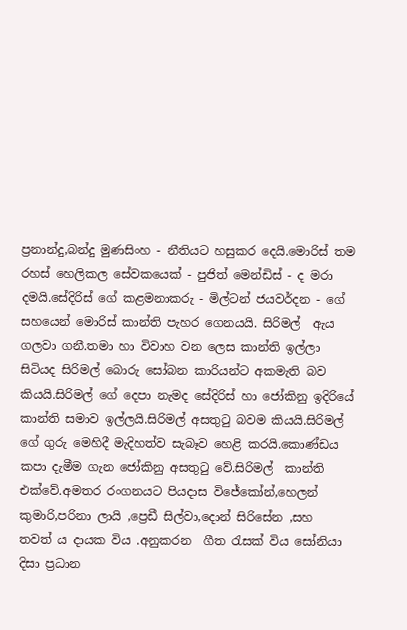ප්‍රනාන්දු,බන්දු මුණසිංහ - නීතියට හසුකර දෙයි.මොරිස් තම රහස් හෙලිකල සේවකයෙක් - පුජිත් මෙන්ඩිස් - ද මරා දමයි.සේදිරිස් ගේ කළමනාකරු - මිල්ටන් ජයවර්දන - ගේ සහයෙන් මොරිස් කාන්ති පැහර ගෙනයයි. සිරිමල්  ඇය  ගලවා ගනී.තමා හා විවාහ වන ලෙස කාන්ති ඉල්ලා සිටියද සිරිමල් බොරු සෝබන කාරියන්ට අකමැති බව කියයි.සිරිමල් ගේ දෙපා නැමද සේදිරිස් හා ජෝකිනු ඉදිරියේ කාන්ති සමාව ඉල්ලයි.සිරිමල් අසතුටු බවම කියයි.සිරිමල් ගේ ගුරු මෙහිදී මැදිහත්ව සැබෑව හෙළි කරයි.කොණ්ඩය කපා දැමීම ගැන ජෝකිනු අසතුටු වේ.සිරිමල්  කාන්ති එක්වේ.අමතර රංගනයට පියදාස විජේකෝන්,හෙලන් කුමාරි,පරිනා ලායි ,ප්‍රෙඩී සිල්වා,දොන් සිරිසේන ,සහ  තවත් ය දායක විය .අනුකරන  ගීත රැසක් විය සෝනියා දිසා ප්‍රධාන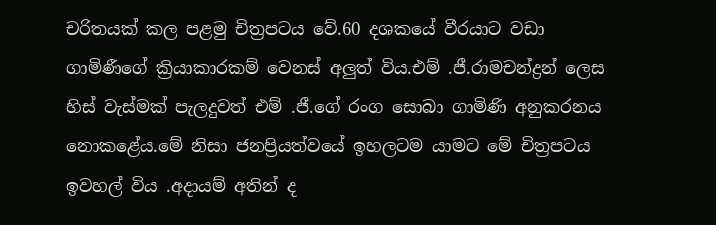චරිතයක් කල පළමු චිත්‍රපටය වේ.60 දශකයේ වීරයාට වඩා ගාමිණීගේ ක්‍රියාකාරකම් වෙනස් අලුත් විය.එම් .ජී.රාමචන්ද්‍රන් ලෙස  හිස් වැස්මක් පැලදුවත් එම් .ජී.ගේ රංග සොබා ගාමිණි අනුකරනය නොකළේය.මේ නිසා ජනප්‍රියත්වයේ ඉහලටම යාමට මේ චිත්‍රපටය ඉවහල් විය .අදායම් අතින් ද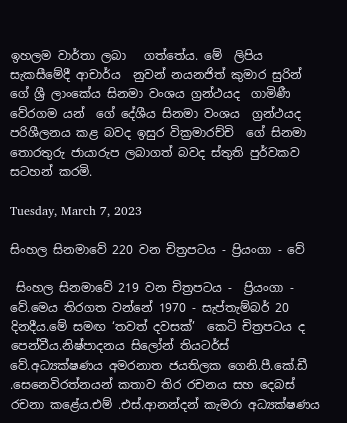ඉහලම වාර්තා ලබා   ගත්තේය. මේ  ලිපිය සැකසීමේදී ආචාර්ය  නුවන් නයනජිත් කුමාර සුරින් ගේ ශ්‍රී ලාංකේය සිනමා වංශය ග්‍රන්ථයද  ගාමිණී වේරගම යන්  ගේ දේශීය සිනමා වංශය  ග්‍රන්ථයද  පරිශීලනය කළ බවද ඉසුර වික්‍රමාරච්චි  ගේ සිනමා තොරතුරු ජායාරුප ලබාගත් බවද ස්තුති පුර්වකව සටහන් කරමි.

Tuesday, March 7, 2023

සිංහල සිනමාවේ 220 වන චිත්‍රපටය - ප්‍රියංගා - වේ

 සිංහල සිනමාවේ 219 වන චිත්‍රපටය -  ප්‍රියංගා - වේ.මෙය තිරගත වන්නේ 1970 - සැප්තැම්බර් 20 දිනදීය.මේ සමඟ ‘තවත් දවසක්’  කෙටි චිත්‍රපටය ද පෙන්වීය.නිෂ්පාදනය සිලෝන් තියටර්ස් වේ.අධ්‍යක්ෂණය අමරනාත ජයතිලක ගෙනි.පී.කේ.ඩී .සෙනෙවිරත්නයන් කතාව තිර රචනය සහ දෙබස් රචනා කළේය.එම් .එස්.ආනන්දන් කැමරා අධ්‍යක්ෂණය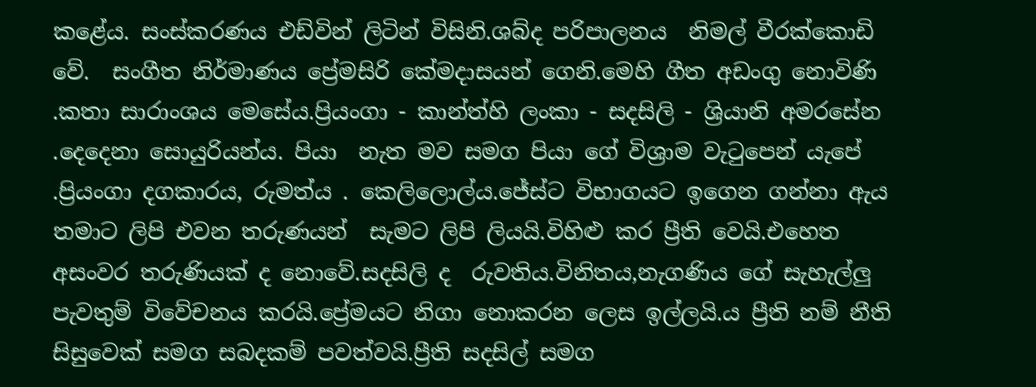කළේය. සංස්කරණය එඩ්වින් ලිටින් විසිනි.ශබ්ද පරිපාලනය  නිමල් වීරක්කොඩි වේ.  සංගීත නිර්මාණය ප්‍රේමසිරි කේමදාසයන් ගෙනි.මෙහි ගීත අඩංගු නොවිණි .කතා සාරාංශය මෙසේය.ප්‍රියංගා - කාන්ත්හි ලංකා - සදසිලි - ශ්‍රියානි අමරසේන .දෙදෙනා සොයුරියන්ය. පියා  නැත මව සමග පියා ගේ විශ්‍රාම වැටුපෙන් යැපේ .ප්‍රියංගා දගකාරය, රුමත්ය . කෙලිලොල්ය.ජේස්ට විභාගයට ඉගෙන ගන්නා ඇය තමාට ලිපි එවන තරුණයන්  සැමට ලිපි ලියයි.විහිළු කර ප්‍රීති වෙයි.එහෙත අසංවර තරුණියක් ද නොවේ.සදසිලි ද  රුවතිය.විනිතය,නැගණිය ගේ සැහැල්ලු පැවතුම් විවේචනය කරයි.ප්‍රේමයට නිගා නොකරන ලෙස ඉල්ලයි.ය ප්‍රීති නම් නීති  සිසුවෙක් සමග සබදකම් පවත්වයි.ප්‍රීති සදසිල් සමග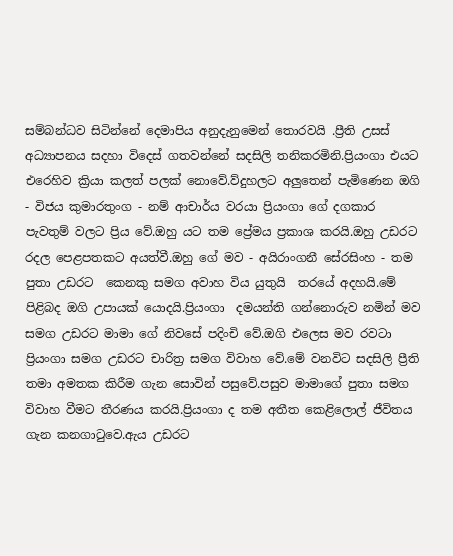සම්බන්ධව සිටින්නේ දෙමාපිය අනුදැනුමෙන් තොරවයි .ප්‍රීති උසස් අධ්‍යාපනය සදහා විදෙස් ගතවන්නේ සදසිලි තනිකරමිනි.ප්‍රියංගා එයට එරෙහිව ක්‍රියා කලත් පලක් නොවේ.ව්දුහලට අලුතෙන් පැමිණෙන ඔගි - විජය කුමාරතුංග - නම් ආචාර්ය වරයා ප්‍රියංගා ගේ දගකාර පැවතුම් වලට ප්‍රිය වේ.ඔහු යට තම ප්‍රේමය ප්‍රකාශ කරයි.ඔහු උඩරට රදල පෙළපතකට අයත්වී.ඔහු ගේ මව - අයිරාංගනී සේරසිංහ - තම පුතා උඩරට  කෙනකු සමග අවාහ විය යුතුයි  තරයේ අදහයි.මේ පිළිබද ඔගි උපායක් යොදයි.ප්‍රියංගා  දමයන්ති ගන්නොරුව නමින් මව සමග උඩරට මාමා ගේ නිවසේ පදිංචි වේ.ඔගි එලෙස මව රවටා ප්‍රියංගා සමග උඩරට චාරිත්‍ර සමග විවාහ වේ.මේ වනවිට සදසිලි ප්‍රීති තමා අමතක කිරීම ගැන සොවින් පසුවේ.පසුව මාමාගේ පුතා සමග විවාහ වීමට තීරණය කරයි.ප්‍රියංගා ද තම අතීත කෙළිලොල් ජීවිතය ගැන කනගාටුවෙ.ඇය උඩරට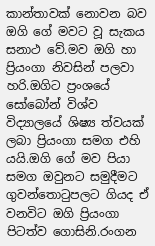කාන්තාවක් නොවන බව ඔගි ගේ මවට වූ සැකය සනාථ වේ.මව ඔගි හා ප්‍රියංගා නිවසින් පලවා හරි.ඔගිට ප්‍රංශයේ සෝබෝන් විශ්ව විද්‍යාලයේ ශිෂ්‍ය ත්වයක් ලබා ප්‍රියංගා සමග එහි යයි.ඔගි ගේ මව පියා සමග ඔවුනට සමුදීමට ගුවන්තොටුපලට ගියද ඒ වනවිට ඔගි ප්‍රියංගා පිටත්ව ගොසිනි.රංගන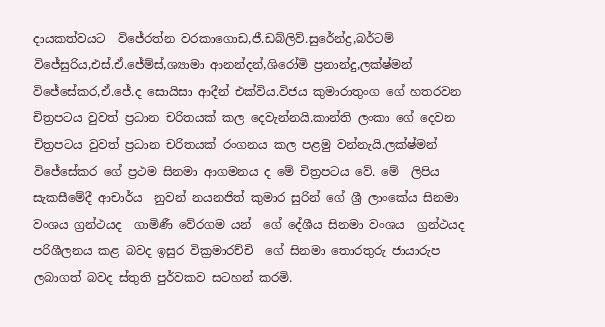දායකත්වයට  විජේරත්න වරකාගොඩ,ජී.ඩබ්ලිව්.සුරේන්ද්‍ර,බර්ටම් විජේසුරිය,එස්.ඒ.ජේම්ස්,ශ්‍යාමා ආනන්දන්,ශිරෝමි ප්‍රනාන්දු,ලක්ෂ්මන් විජේසේකර,ඒ.ජේ.ද සොයිසා ආදීන් එක්විය.විජය කුමාරාතුංග ගේ හතරවන චිත්‍රපටය වුවත් ප්‍රධාන චරිතයක් කල දෙවැන්නයි.කාන්ති ලංකා ගේ දෙවන චිත්‍රපටය වුවත් ප්‍රධාන චරිතයක් රංගනය කල පළමු වන්නැයි.ලක්ෂ්මන් විජේසේකර ගේ ප්‍රථම සිනමා ආගමනය ද මේ චිත්‍රපටය වේ. මේ  ලිපිය සැකසීමේදී ආචාර්ය  නුවන් නයනජිත් කුමාර සුරින් ගේ ශ්‍රී ලාංකේය සිනමා වංශය ග්‍රන්ථයද  ගාමිණී වේරගම යන්  ගේ දේශීය සිනමා වංශය  ග්‍රන්ථයද  පරිශීලනය කළ බවද ඉසුර වික්‍රමාරච්චි  ගේ සිනමා තොරතුරු ජායාරුප ලබාගත් බවද ස්තුති පුර්වකව සටහන් කරමි.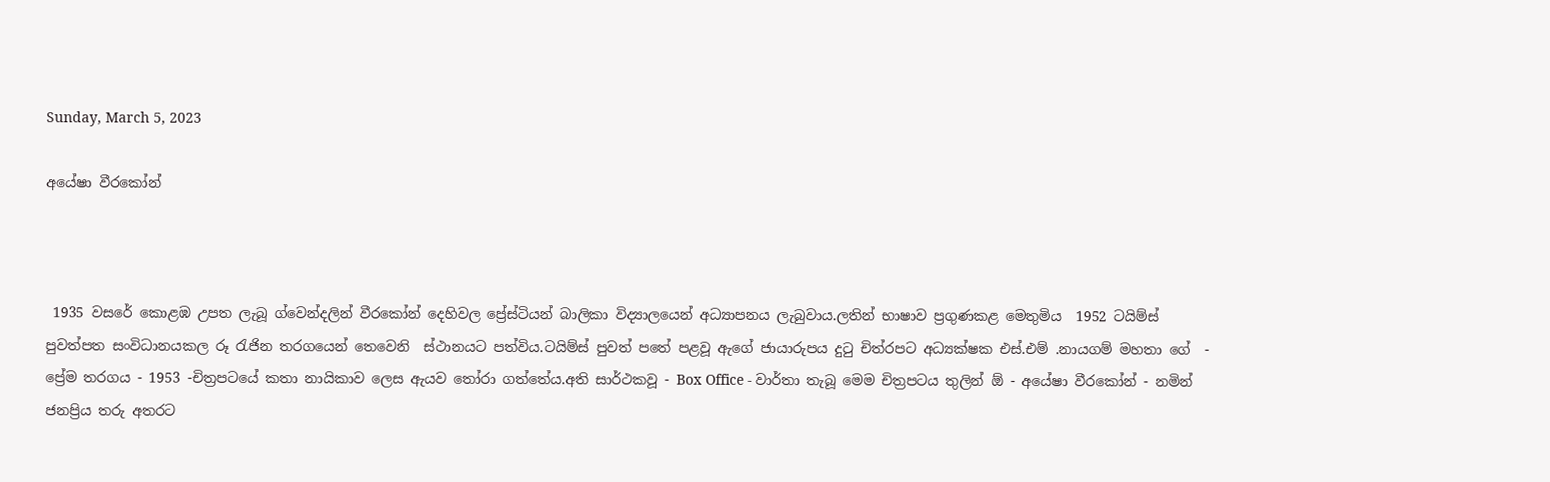Sunday, March 5, 2023

අයේෂා වීරකෝන්



 1935 වසරේ කොළඹ උපත ලැබූ ග්වෙන්දලින් වීරකෝන් දෙහිවල ප්‍රේස්ටියන් බාලිකා විද්‍යාලයෙන් අධ්‍යාපනය ලැබුවාය.ලතින් භාෂාව ප්‍රගුණකළ මෙතුමිය  1952 ටයිම්ස් පුවත්පත සංවිධානයකල රූ රැජින තරගයෙන් තෙවෙනි  ස්ථානයට පත්විය.ටයිම්ස් පුවත් පතේ පළවූ ඇගේ ජායාරුපය දුටු චිත්රපට අධ්‍යක්ෂක එස්.එම් .නායගම් මහතා ගේ  - ප්‍රේම තරගය - 1953 -චිත්‍රපටයේ කතා නායිකාව ලෙස ඇයව තෝරා ගත්තේය.අති සාර්ථකවූ - Box Office - වාර්තා තැබූ මෙම චිත්‍රපටය තුලින් ඕ - අයේෂා වීරකෝන් - නමින් ජනප්‍රිය තරු අතරට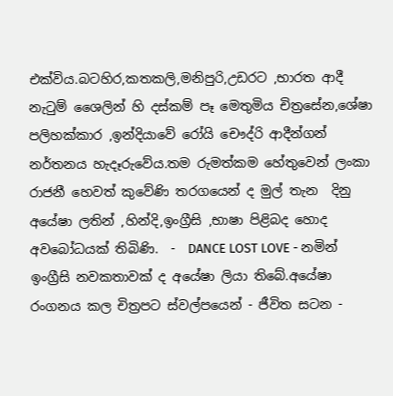එක්විය.බටහිර,කතකලි,මනිපුරි,උඩරට ,භාරත ආදී නැටුම් ශෛලින් හි දස්කම් පෑ මෙතුමිය චිත්‍රසේන,ශේෂා පලිහක්කාර ,ඉන්දියාවේ රෝයි චෞද්රි ආදීන්ගන් නර්තනය හැදෑරුවේය.තම රුමත්කම හේතුවෙන් ලංකා රාජනී හෙවත් කුවේණි තරගයෙන් ද මුල් තැන  දිනු අයේෂා ලතින් ,හින්දි,ඉංග්‍රීසි ,භාෂා පිළිබද හොද අවබෝධයක් තිබිණි.  -  DANCE LOST LOVE - නමින් ඉංග්‍රීසි නවකතාවක් ද අයේෂා ලියා තිබේ.අයේෂා රංගනය කල චිත්‍රපට ස්වල්පයෙන් - ජීවිත සටන -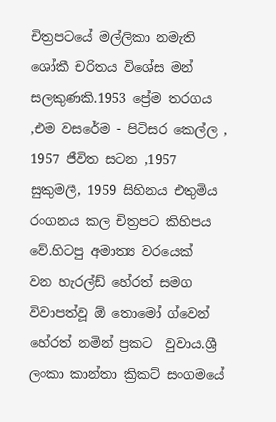චිත්‍රපටයේ මල්ලිකා නමැති ශෝකී චරිතය විශේස මන් සලකුණකි.1953 ප්‍රේම තරගය ,එම වසරේම - පිටිසර කෙල්ල , 1957 ජීවිත සටන ,1957 සුකුමලී, 1959 සිහිනය එතුමිය රංගනය කල චිත්‍රපට කිහිපය වේ.හිටපු අමාත්‍ය වරයෙක්  වන හැරල්ඩ් හේරත් සමග විවාපත්වූ ඕ තොමෝ ග්වෙන් හේරත් නමින් ප්‍රකට  වුවාය.ශ්‍රී ලංකා කාන්තා ක්‍රිකට් සංගමයේ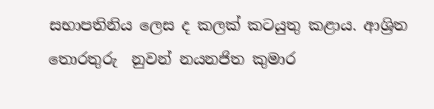සභාපතිනිය ලෙස ද කලක් කටයුතු කළාය. ආශ්‍රිත තොරතුරු  නුවන් නයනජිත කුමාර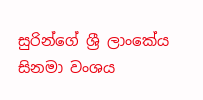සුරින්ගේ ශ්‍රී ලාංකේය සිනමා වංශය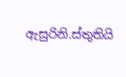ඇසුරිනි.ස්තුතියි